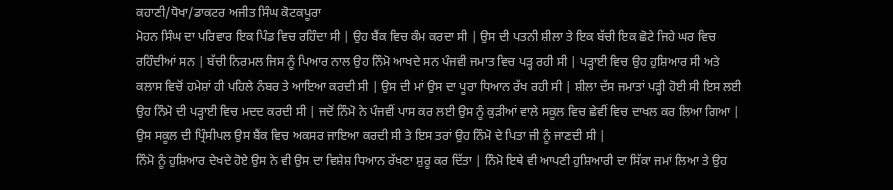ਕਹਾਣੀ/ਧੋਖਾ/ਡਾਕਟਰ ਅਜੀਤ ਸਿੰਘ ਕੋਟਕਪੂਰਾ
ਮੋਹਨ ਸਿੰਘ ਦਾ ਪਰਿਵਾਰ ਇਕ ਪਿੰਡ ਵਿਚ ਰਹਿੰਦਾ ਸੀ | ਉਹ ਬੈਂਕ ਵਿਚ ਕੰਮ ਕਰਦਾ ਸੀ | ਉਸ ਦੀ ਪਤਨੀ ਸ਼ੀਲਾ ਤੇ ਇਕ ਬੱਚੀ ਇਕ ਛੋਟੇ ਜਿਹੇ ਘਰ ਵਿਚ ਰਹਿੰਦੀਆਂ ਸਨ | ਬੱਚੀ ਨਿਰਮਲ ਜਿਸ ਨੂੰ ਪਿਆਰ ਨਾਲ ਉਹ ਨਿੰਮੋ ਆਖਦੇ ਸਨ ਪੰਜਵੀ ਜਮਾਤ ਵਿਚ ਪੜ੍ਹ ਰਹੀ ਸੀ | ਪੜ੍ਹਾਈ ਵਿਚ ਉਹ ਹੁਸ਼ਿਆਰ ਸੀ ਅਤੇ ਕਲਾਸ ਵਿਚੋਂ ਹਮੇਸ਼ਾਂ ਹੀ ਪਹਿਲੇ ਨੰਬਰ ਤੇ ਆਇਆ ਕਰਦੀ ਸੀ | ਉਸ ਦੀ ਮਾਂ ਉਸ ਦਾ ਪੂਰਾ ਧਿਆਨ ਰੱਖ ਰਹੀ ਸੀ | ਸ਼ੀਲਾ ਦੱਸ ਜਮਾਤਾਂ ਪੜ੍ਹੀ ਹੋਈ ਸੀ ਇਸ ਲਈ ਉਹ ਨਿੰਮੋ ਦੀ ਪੜ੍ਹਾਈ ਵਿਚ ਮਦਦ ਕਰਦੀ ਸੀ | ਜਦੋਂ ਨਿੰਮੋ ਨੇ ਪੰਜਵੀਂ ਪਾਸ ਕਰ ਲਈ ਉਸ ਨੂੰ ਕੁੜੀਆਂ ਵਾਲੇ ਸਕੂਲ ਵਿਚ ਛੇਵੀਂ ਵਿਚ ਦਾਖਲ ਕਰ ਲਿਆ ਗਿਆ | ਉਸ ਸਕੂਲ ਦੀ ਪ੍ਰਿੰਸੀਪਲ ਉਸ ਬੈਂਕ ਵਿਚ ਅਕਸਰ ਜਾਇਆ ਕਰਦੀ ਸੀ ਤੇ ਇਸ ਤਰਾਂ ਉਹ ਨਿੰਮੋ ਦੇ ਪਿਤਾ ਜੀ ਨੂੰ ਜਾਣਦੀ ਸੀ |
ਨਿੰਮੋ ਨੂੰ ਹੁਸ਼ਿਆਰ ਦੇਖਦੇ ਹੋਏ ਉਸ ਨੇ ਵੀ ਉਸ ਦਾ ਵਿਸ਼ੇਸ਼ ਧਿਆਨ ਰੱਖਣਾ ਸ਼ੁਰੂ ਕਰ ਦਿੱਤਾ | ਨਿੰਮੋ ਇਥੇ ਵੀ ਆਪਣੀ ਹੁਸ਼ਿਆਰੀ ਦਾ ਸਿੱਕਾ ਜਮਾਂ ਲਿਆ ਤੇ ਉਹ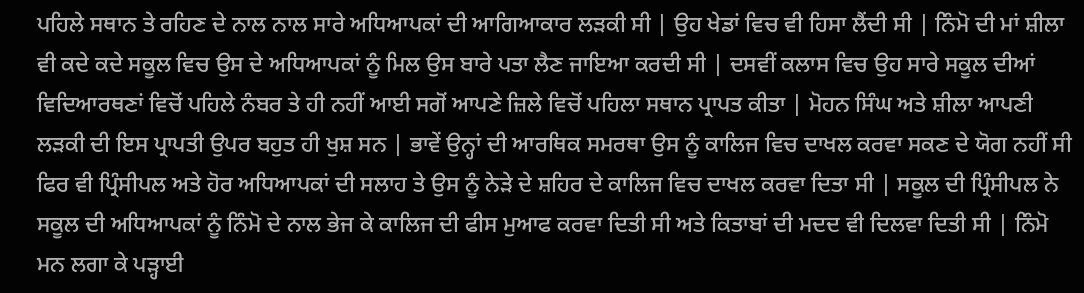ਪਹਿਲੇ ਸਥਾਨ ਤੇ ਰਹਿਣ ਦੇ ਨਾਲ ਨਾਲ ਸਾਰੇ ਅਧਿਆਪਕਾਂ ਦੀ ਆਗਿਆਕਾਰ ਲੜਕੀ ਸੀ | ਉਹ ਖੇਡਾਂ ਵਿਚ ਵੀ ਹਿਸਾ ਲੈਂਦੀ ਸੀ | ਨਿੰਮੋ ਦੀ ਮਾਂ ਸ਼ੀਲਾ ਵੀ ਕਦੇ ਕਦੇ ਸਕੂਲ ਵਿਚ ਉਸ ਦੇ ਅਧਿਆਪਕਾਂ ਨੂੰ ਮਿਲ ਉਸ ਬਾਰੇ ਪਤਾ ਲੈਣ ਜਾਇਆ ਕਰਦੀ ਸੀ | ਦਸਵੀਂ ਕਲਾਸ ਵਿਚ ਉਹ ਸਾਰੇ ਸਕੂਲ ਦੀਆਂ ਵਿਦਿਆਰਥਣਾਂ ਵਿਚੋਂ ਪਹਿਲੇ ਨੰਬਰ ਤੇ ਹੀ ਨਹੀਂ ਆਈ ਸਗੋਂ ਆਪਣੇ ਜ਼ਿਲੇ ਵਿਚੋਂ ਪਹਿਲਾ ਸਥਾਨ ਪ੍ਰਾਪਤ ਕੀਤਾ | ਮੋਹਨ ਸਿੰਘ ਅਤੇ ਸ਼ੀਲਾ ਆਪਣੀ ਲੜਕੀ ਦੀ ਇਸ ਪ੍ਰਾਪਤੀ ਉਪਰ ਬਹੁਤ ਹੀ ਖੁਸ਼ ਸਨ | ਭਾਵੇਂ ਉਨ੍ਹਾਂ ਦੀ ਆਰਥਿਕ ਸਮਰਥਾ ਉਸ ਨੂੰ ਕਾਲਿਜ ਵਿਚ ਦਾਖਲ ਕਰਵਾ ਸਕਣ ਦੇ ਯੋਗ ਨਹੀਂ ਸੀ ਫਿਰ ਵੀ ਪ੍ਰਿੰਸੀਪਲ ਅਤੇ ਹੋਰ ਅਧਿਆਪਕਾਂ ਦੀ ਸਲਾਹ ਤੇ ਉਸ ਨੂੰ ਨੇੜੇ ਦੇ ਸ਼ਹਿਰ ਦੇ ਕਾਲਿਜ ਵਿਚ ਦਾਖਲ ਕਰਵਾ ਦਿਤਾ ਸੀ | ਸਕੂਲ ਦੀ ਪ੍ਰਿੰਸੀਪਲ ਨੇ ਸਕੂਲ ਦੀ ਅਧਿਆਪਕਾਂ ਨੂੰ ਨਿੰਮੋ ਦੇ ਨਾਲ ਭੇਜ ਕੇ ਕਾਲਿਜ ਦੀ ਫੀਸ ਮੁਆਫ ਕਰਵਾ ਦਿਤੀ ਸੀ ਅਤੇ ਕਿਤਾਬਾਂ ਦੀ ਮਦਦ ਵੀ ਦਿਲਵਾ ਦਿਤੀ ਸੀ | ਨਿੰਮੋ ਮਨ ਲਗਾ ਕੇ ਪੜ੍ਹਾਈ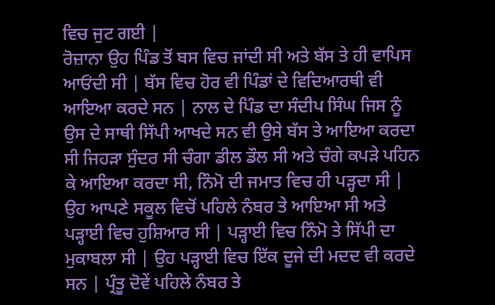ਵਿਚ ਜੁਟ ਗਈ |
ਰੋਜ਼ਾਨਾ ਉਹ ਪਿੰਡ ਤੋਂ ਬਸ ਵਿਚ ਜਾਂਦੀ ਸੀ ਅਤੇ ਬੱਸ ਤੇ ਹੀ ਵਾਪਿਸ ਆਓਂਦੀ ਸੀ | ਬੱਸ ਵਿਚ ਹੋਰ ਵੀ ਪਿੰਡਾਂ ਦੇ ਵਿਦਿਆਰਥੀ ਵੀ ਆਇਆ ਕਰਦੇ ਸਨ | ਨਾਲ ਦੇ ਪਿੰਡ ਦਾ ਸੰਦੀਪ ਸਿੰਘ ਜਿਸ ਨੂੰ ਉਸ ਦੇ ਸਾਥੀ ਸਿੱਪੀ ਆਖਦੇ ਸਨ ਵੀ ਉਸੇ ਬੱਸ ਤੇ ਆਇਆ ਕਰਦਾ ਸੀ ਜਿਹੜਾ ਸੁੰਦਰ ਸੀ ਚੰਗਾ ਡੀਲ ਡੌਲ ਸੀ ਅਤੇ ਚੰਗੇ ਕਪੜੇ ਪਹਿਨ ਕੇ ਆਇਆ ਕਰਦਾ ਸੀ, ਨਿੰਮੋ ਦੀ ਜਮਾਤ ਵਿਚ ਹੀ ਪੜ੍ਹਦਾ ਸੀ | ਉਹ ਆਪਣੇ ਸਕੂਲ ਵਿਚੋਂ ਪਹਿਲੇ ਨੰਬਰ ਤੇ ਆਇਆ ਸੀ ਅਤੇ ਪੜ੍ਹਾਈ ਵਿਚ ਹੁਸ਼ਿਆਰ ਸੀ | ਪੜ੍ਹਾਈ ਵਿਚ ਨਿੰਮੋ ਤੇ ਸਿੱਪੀ ਦਾ ਮੁਕਾਬਲਾ ਸੀ | ਉਹ ਪੜ੍ਹਾਈ ਵਿਚ ਇੱਕ ਦੂਜੇ ਦੀ ਮਦਦ ਵੀ ਕਰਦੇ ਸਨ | ਪ੍ਰੰਤੂ ਦੋਵੇਂ ਪਹਿਲੇ ਨੰਬਰ ਤੇ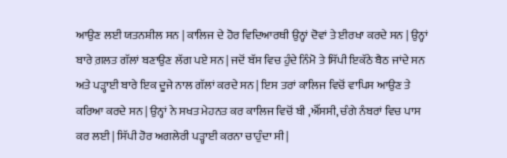ਆਉਣ ਲਈ ਯਤਨਸ਼ੀਲ ਸਨ | ਕਾਲਿਜ ਦੇ ਹੋਰ ਵਿਦਿਆਰਥੀ ਉਨ੍ਹਾਂ ਦੋਵਾਂ ਤੇ ਈਰਖਾ ਕਰਦੇ ਸਨ | ਉਨ੍ਹਾਂ ਬਾਰੇ ਗ਼ਲਤ ਗੱਲਾਂ ਬਣਾਉਣ ਲੱਗ ਪਏ ਸਨ | ਜਦੋਂ ਬੱਸ ਵਿਚ ਹੁੰਦੇ ਨਿੰਮੋ ਤੇ ਸਿੱਪੀ ਇਕੱਠੇ ਬੈਠ ਜਾਂਦੇ ਸਨ ਅਤੇ ਪੜ੍ਹਾਈ ਬਾਰੇ ਇਕ ਦੂਜੇ ਨਾਲ ਗੱਲਾਂ ਕਰਦੇ ਸਨ | ਇਸ ਤਰਾਂ ਕਾਲਿਜ ਵਿਚੋਂ ਵਾਪਿਸ ਆਉਣ ਤੇ ਕਰਿਆ ਕਰਦੇ ਸਨ | ਉਨ੍ਹਾਂ ਨੇ ਸਖਤ ਮੇਹਨਤ ਕਰ ਕਾਲਿਜ ਵਿਚੋਂ ਬੀ ,ਐੱਸਸੀ, ਚੰਗੇ ਨੰਬਰਾਂ ਵਿਚ ਪਾਸ ਕਰ ਲਈ | ਸਿੱਪੀ ਹੋਰ ਅਗਲੇਰੀ ਪੜ੍ਹਾਈ ਕਰਨਾ ਚਾਹੁੰਦਾ ਸੀ |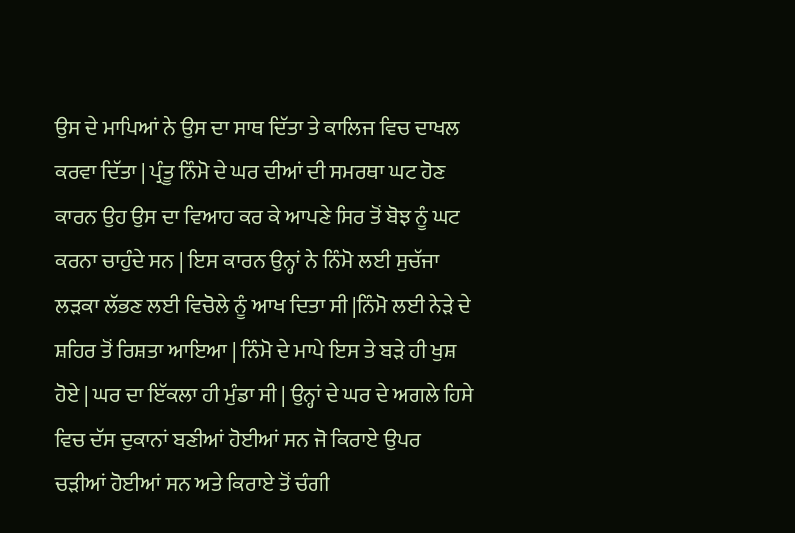ਉਸ ਦੇ ਮਾਪਿਆਂ ਨੇ ਉਸ ਦਾ ਸਾਥ ਦਿੱਤਾ ਤੇ ਕਾਲਿਜ ਵਿਚ ਦਾਖਲ ਕਰਵਾ ਦਿੱਤਾ | ਪ੍ਰੰਤੂ ਨਿੰਮੋ ਦੇ ਘਰ ਦੀਆਂ ਦੀ ਸਮਰਥਾ ਘਟ ਹੋਣ ਕਾਰਨ ਉਹ ਉਸ ਦਾ ਵਿਆਹ ਕਰ ਕੇ ਆਪਣੇ ਸਿਰ ਤੋਂ ਬੋਝ ਨੂੰ ਘਟ ਕਰਨਾ ਚਾਹੁੰਦੇ ਸਨ | ਇਸ ਕਾਰਨ ਉਨ੍ਹਾਂ ਨੇ ਨਿੰਮੋ ਲਈ ਸੁਚੱਜਾ ਲੜਕਾ ਲੱਭਣ ਲਈ ਵਿਚੋਲੇ ਨੂੰ ਆਖ ਦਿਤਾ ਸੀ |ਨਿੰਮੋ ਲਈ ਨੇੜੇ ਦੇ ਸ਼ਹਿਰ ਤੋਂ ਰਿਸ਼ਤਾ ਆਇਆ | ਨਿੰਮੋ ਦੇ ਮਾਪੇ ਇਸ ਤੇ ਬੜੇ ਹੀ ਖੁਸ਼ ਹੋਏ | ਘਰ ਦਾ ਇੱਕਲਾ ਹੀ ਮੁੰਡਾ ਸੀ | ਉਨ੍ਹਾਂ ਦੇ ਘਰ ਦੇ ਅਗਲੇ ਹਿਸੇ ਵਿਚ ਦੱਸ ਦੁਕਾਨਾਂ ਬਣੀਆਂ ਹੋਈਆਂ ਸਨ ਜੋ ਕਿਰਾਏ ਉਪਰ ਚੜੀਆਂ ਹੋਈਆਂ ਸਨ ਅਤੇ ਕਿਰਾਏ ਤੋਂ ਚੰਗੀ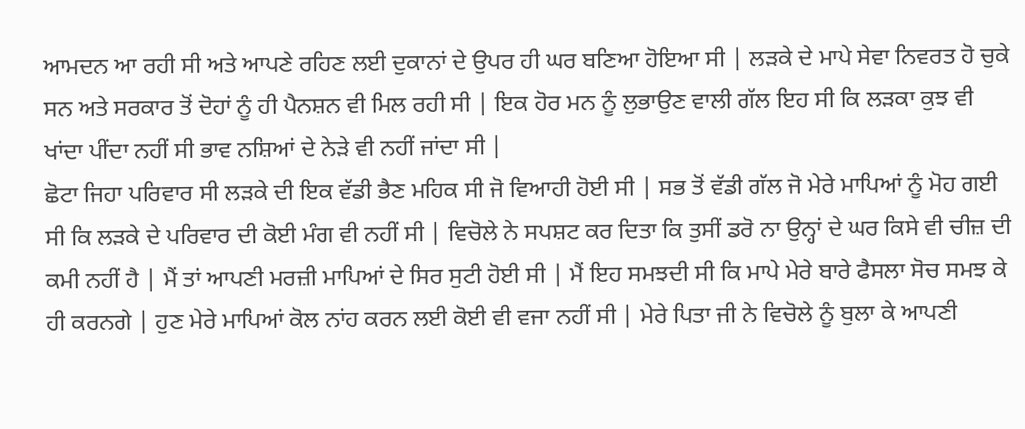ਆਮਦਨ ਆ ਰਹੀ ਸੀ ਅਤੇ ਆਪਣੇ ਰਹਿਣ ਲਈ ਦੁਕਾਨਾਂ ਦੇ ਉਪਰ ਹੀ ਘਰ ਬਣਿਆ ਹੋਇਆ ਸੀ | ਲੜਕੇ ਦੇ ਮਾਪੇ ਸੇਵਾ ਨਿਵਰਤ ਹੋ ਚੁਕੇ ਸਨ ਅਤੇ ਸਰਕਾਰ ਤੋਂ ਦੋਹਾਂ ਨੂੰ ਹੀ ਪੈਨਸ਼ਨ ਵੀ ਮਿਲ ਰਹੀ ਸੀ | ਇਕ ਹੋਰ ਮਨ ਨੂੰ ਲੁਭਾਉਣ ਵਾਲੀ ਗੱਲ ਇਹ ਸੀ ਕਿ ਲੜਕਾ ਕੁਝ ਵੀ ਖਾਂਦਾ ਪੀਂਦਾ ਨਹੀਂ ਸੀ ਭਾਵ ਨਸ਼ਿਆਂ ਦੇ ਨੇੜੇ ਵੀ ਨਹੀਂ ਜਾਂਦਾ ਸੀ |
ਛੋਟਾ ਜਿਹਾ ਪਰਿਵਾਰ ਸੀ ਲੜਕੇ ਦੀ ਇਕ ਵੱਡੀ ਭੈਣ ਮਹਿਕ ਸੀ ਜੋ ਵਿਆਹੀ ਹੋਈ ਸੀ | ਸਭ ਤੋਂ ਵੱਡੀ ਗੱਲ ਜੋ ਮੇਰੇ ਮਾਪਿਆਂ ਨੂੰ ਮੋਹ ਗਈ ਸੀ ਕਿ ਲੜਕੇ ਦੇ ਪਰਿਵਾਰ ਦੀ ਕੋਈ ਮੰਗ ਵੀ ਨਹੀਂ ਸੀ | ਵਿਚੋਲੇ ਨੇ ਸਪਸ਼ਟ ਕਰ ਦਿਤਾ ਕਿ ਤੁਸੀਂ ਡਰੋ ਨਾ ਉਨ੍ਹਾਂ ਦੇ ਘਰ ਕਿਸੇ ਵੀ ਚੀਜ਼ ਦੀ ਕਮੀ ਨਹੀਂ ਹੈ | ਮੈਂ ਤਾਂ ਆਪਣੀ ਮਰਜ਼ੀ ਮਾਪਿਆਂ ਦੇ ਸਿਰ ਸੁਟੀ ਹੋਈ ਸੀ | ਮੈਂ ਇਹ ਸਮਝਦੀ ਸੀ ਕਿ ਮਾਪੇ ਮੇਰੇ ਬਾਰੇ ਫੈਸਲਾ ਸੋਚ ਸਮਝ ਕੇ ਹੀ ਕਰਨਗੇ | ਹੁਣ ਮੇਰੇ ਮਾਪਿਆਂ ਕੋਲ ਨਾਂਹ ਕਰਨ ਲਈ ਕੋਈ ਵੀ ਵਜਾ ਨਹੀਂ ਸੀ | ਮੇਰੇ ਪਿਤਾ ਜੀ ਨੇ ਵਿਚੋਲੇ ਨੂੰ ਬੁਲਾ ਕੇ ਆਪਣੀ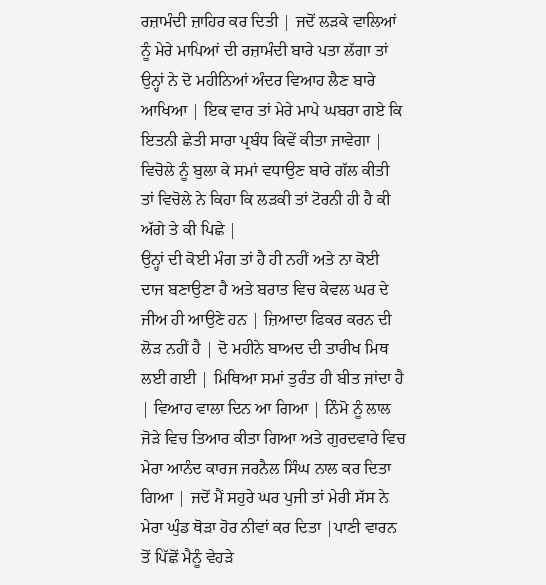ਰਜ਼ਾਮੰਦੀ ਜ਼ਾਹਿਰ ਕਰ ਦਿਤੀ | ਜਦੋਂ ਲੜਕੇ ਵਾਲਿਆਂ ਨੂੰ ਮੇਰੇ ਮਾਪਿਆਂ ਦੀ ਰਜ਼ਾਮੰਦੀ ਬਾਰੇ ਪਤਾ ਲੱਗਾ ਤਾਂ ਉਨ੍ਹਾਂ ਨੇ ਦੋ ਮਹੀਨਿਆਂ ਅੰਦਰ ਵਿਆਹ ਲੈਣ ਬਾਰੇ ਆਖਿਆ | ਇਕ ਵਾਰ ਤਾਂ ਮੇਰੇ ਮਾਪੇ ਘਬਰਾ ਗਏ ਕਿ ਇਤਨੀ ਛੇਤੀ ਸਾਰਾ ਪ੍ਰਬੰਧ ਕਿਵੇਂ ਕੀਤਾ ਜਾਵੇਗਾ | ਵਿਚੋਲੇ ਨੂੰ ਬੁਲਾ ਕੇ ਸਮਾਂ ਵਧਾਉਣ ਬਾਰੇ ਗੱਲ ਕੀਤੀ ਤਾਂ ਵਿਚੋਲੇ ਨੇ ਕਿਹਾ ਕਿ ਲੜਕੀ ਤਾਂ ਟੋਰਨੀ ਹੀ ਹੈ ਕੀ ਅੱਗੇ ਤੇ ਕੀ ਪਿਛੇ |
ਉਨ੍ਹਾਂ ਦੀ ਕੋਈ ਮੰਗ ਤਾਂ ਹੈ ਹੀ ਨਹੀਂ ਅਤੇ ਨਾ ਕੋਈ ਦਾਜ ਬਣਾਉਣਾ ਹੈ ਅਤੇ ਬਰਾਤ ਵਿਚ ਕੇਵਲ ਘਰ ਦੇ ਜੀਅ ਹੀ ਆਉਣੇ ਹਨ | ਜ਼ਿਆਦਾ ਫਿਕਰ ਕਰਨ ਦੀ ਲੋੜ ਨਹੀਂ ਹੈ | ਦੋ ਮਹੀਨੇ ਬਾਅਦ ਦੀ ਤਾਰੀਖ ਮਿਥ ਲਈ ਗਈ | ਮਿਥਿਆ ਸਮਾਂ ਤੁਰੰਤ ਹੀ ਬੀਤ ਜਾਂਦਾ ਹੈ | ਵਿਆਹ ਵਾਲਾ ਦਿਨ ਆ ਗਿਆ | ਨਿੰਮੋ ਨੂੰ ਲਾਲ ਜੋੜੇ ਵਿਚ ਤਿਆਰ ਕੀਤਾ ਗਿਆ ਅਤੇ ਗੁਰਦਵਾਰੇ ਵਿਚ ਮੇਰਾ ਆਨੰਦ ਕਾਰਜ ਜਰਨੈਲ ਸਿੰਘ ਨਾਲ ਕਰ ਦਿਤਾ ਗਿਆ | ਜਦੋਂ ਮੈਂ ਸਹੁਰੇ ਘਰ ਪੁਜੀ ਤਾਂ ਮੇਰੀ ਸੱਸ ਨੇ ਮੇਰਾ ਘੁੰਡ ਥੋੜਾ ਹੋਰ ਨੀਵਾਂ ਕਰ ਦਿਤਾ |ਪਾਣੀ ਵਾਰਨ ਤੋਂ ਪਿੱਛੋਂ ਮੈਨੂੰ ਵੇਹੜੇ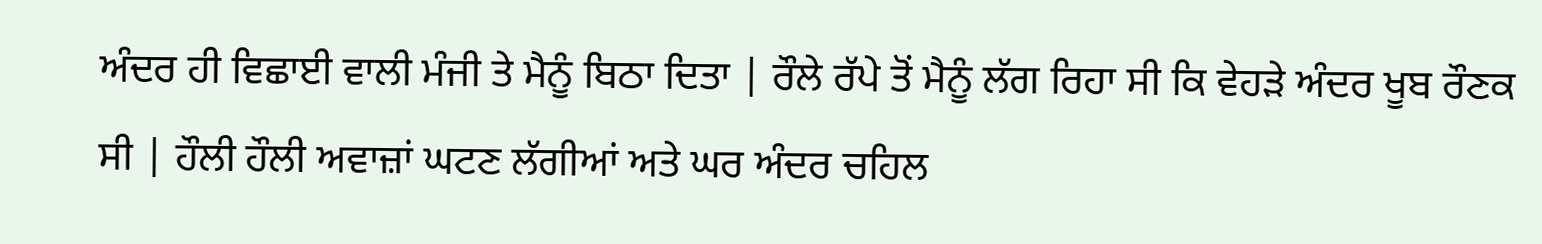ਅੰਦਰ ਹੀ ਵਿਛਾਈ ਵਾਲੀ ਮੰਜੀ ਤੇ ਮੈਨੂੰ ਬਿਠਾ ਦਿਤਾ | ਰੌਲੇ ਰੱਪੇ ਤੋਂ ਮੈਨੂੰ ਲੱਗ ਰਿਹਾ ਸੀ ਕਿ ਵੇਹੜੇ ਅੰਦਰ ਖੂਬ ਰੌਣਕ ਸੀ | ਹੌਲੀ ਹੌਲੀ ਅਵਾਜ਼ਾਂ ਘਟਣ ਲੱਗੀਆਂ ਅਤੇ ਘਰ ਅੰਦਰ ਚਹਿਲ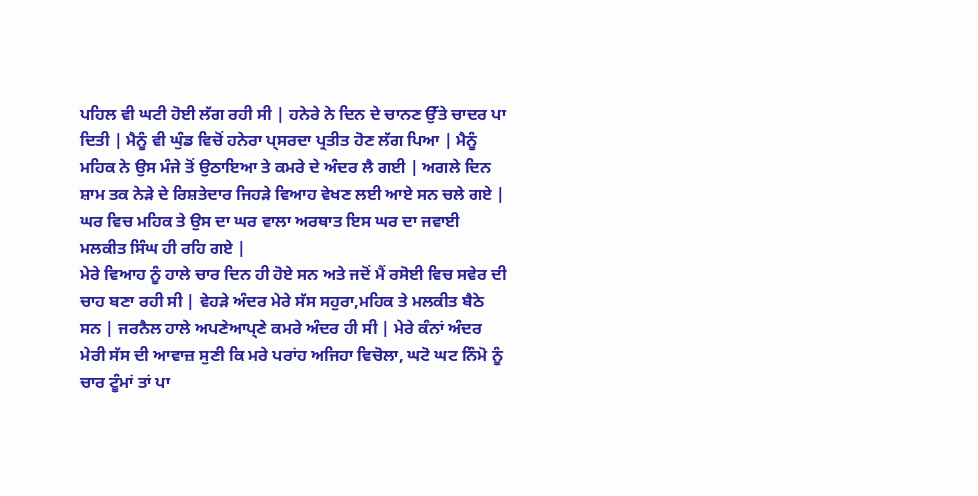ਪਹਿਲ ਵੀ ਘਟੀ ਹੋਈ ਲੱਗ ਰਹੀ ਸੀ | ਹਨੇਰੇ ਨੇ ਦਿਨ ਦੇ ਚਾਨਣ ਉੱਤੇ ਚਾਦਰ ਪਾ ਦਿਤੀ | ਮੈਨੂੰ ਵੀ ਘੁੰਡ ਵਿਚੋਂ ਹਨੇਰਾ ਪ੍ਸਰਦਾ ਪ੍ਰਤੀਤ ਹੋਣ ਲੱਗ ਪਿਆ | ਮੈਨੂੰ ਮਹਿਕ ਨੇ ਉਸ ਮੰਜੇ ਤੋਂ ਉਠਾਇਆ ਤੇ ਕਮਰੇ ਦੇ ਅੰਦਰ ਲੈ ਗਈ | ਅਗਲੇ ਦਿਨ ਸ਼ਾਮ ਤਕ ਨੇੜੇ ਦੇ ਰਿਸ਼ਤੇਦਾਰ ਜਿਹੜੇ ਵਿਆਹ ਵੇਖਣ ਲਈ ਆਏ ਸਨ ਚਲੇ ਗਏ | ਘਰ ਵਿਚ ਮਹਿਕ ਤੇ ਉਸ ਦਾ ਘਰ ਵਾਲਾ ਅਰਥਾਤ ਇਸ ਘਰ ਦਾ ਜਵਾਈ ਮਲਕੀਤ ਸਿੰਘ ਹੀ ਰਹਿ ਗਏ |
ਮੇਰੇ ਵਿਆਹ ਨੂੰ ਹਾਲੇ ਚਾਰ ਦਿਨ ਹੀ ਹੋਏ ਸਨ ਅਤੇ ਜਦੋਂ ਮੈਂ ਰਸੋਈ ਵਿਚ ਸਵੇਰ ਦੀ ਚਾਹ ਬਣਾ ਰਹੀ ਸੀ | ਵੇਹੜੇ ਅੰਦਰ ਮੇਰੇ ਸੱਸ ਸਹੁਰਾ,ਮਹਿਕ ਤੇ ਮਲਕੀਤ ਬੈਠੇ ਸਨ | ਜਰਨੈਲ ਹਾਲੇ ਅਪਣੇਆਪ੍ਣੇ ਕਮਰੇ ਅੰਦਰ ਹੀ ਸੀ | ਮੇਰੇ ਕੰਨਾਂ ਅੰਦਰ ਮੇਰੀ ਸੱਸ ਦੀ ਆਵਾਜ਼ ਸੁਣੀ ਕਿ ਮਰੇ ਪਰਾਂਹ ਅਜਿਹਾ ਵਿਚੋਲਾ, ਘਟੋ ਘਟ ਨਿੰਮੋ ਨੂੰ ਚਾਰ ਟੂੰਮਾਂ ਤਾਂ ਪਾ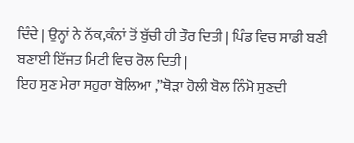ਦਿੰਦੇ | ਉਨ੍ਹਾਂ ਨੇ ਨੱਕ,ਕੰਨਾਂ ਤੋਂ ਬੁੱਚੀ ਹੀ ਤੌਰ ਦਿਤੀ | ਪਿੰਡ ਵਿਚ ਸਾਡੀ ਬਣੀ ਬਣਾਈ ਇੱਜਤ ਮਿਟੀ ਵਿਚ ਰੋਲ ਦਿਤੀ |
ਇਹ ਸੁਣ ਮੇਰਾ ਸਹੁਰਾ ਬੋਲਿਆ ,”ਥੋੜਾ ਹੋਲੀ ਬੋਲ ਨਿੰਮੋ ਸੁਣਦੀ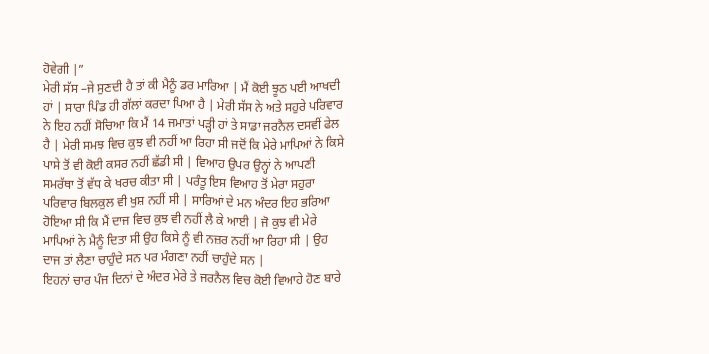ਹੋਵੇਗੀ |”
ਮੇਰੀ ਸੱਸ –ਜੇ ਸੁਣਦੀ ਹੈ ਤਾਂ ਕੀ ਮੈਨੂੰ ਡਰ ਮਾਰਿਆ | ਮੈਂ ਕੋਈ ਝੂਠ ਪਈ ਆਖਦੀ ਹਾਂ | ਸਾਰਾ ਪਿੰਡ ਹੀ ਗੱਲਾਂ ਕਰਦਾ ਪਿਆ ਹੈ | ਮੇਰੀ ਸੱਸ ਨੇ ਅਤੇ ਸਹੁਰੇ ਪਰਿਵਾਰ ਨੇ ਇਹ ਨਹੀਂ ਸੋਚਿਆ ਕਿ ਮੈਂ 14 ਜਮਾਤਾਂ ਪੜ੍ਹੀ ਹਾਂ ਤੇ ਸਾਡਾ ਜਰਨੈਲ ਦਸਵੀਂ ਫੇਲ ਹੈ | ਮੇਰੀ ਸਮਝ ਵਿਚ ਕੁਝ ਵੀ ਨਹੀਂ ਆ ਰਿਹਾ ਸੀ ਜਦੋਂ ਕਿ ਮੇਰੇ ਮਾਪਿਆਂ ਨੇ ਕਿਸੇ ਪਾਸੇ ਤੋਂ ਵੀ ਕੋਈ ਕਸਰ ਨਹੀਂ ਛੱਡੀ ਸੀ | ਵਿਆਹ ਉਪਰ ਉਨ੍ਹਾਂ ਨੇ ਆਪਣੀ ਸਮਰੱਥਾ ਤੋਂ ਵੱਧ ਕੇ ਖਰਚ ਕੀਤਾ ਸੀ | ਪਰੰਤੂ ਇਸ ਵਿਆਹ ਤੋਂ ਮੇਰਾ ਸਹੁਰਾ ਪਰਿਵਾਰ ਬਿਲਕੁਲ ਵੀ ਖੁਸ਼ ਨਹੀਂ ਸੀ | ਸਾਰਿਆਂ ਦੇ ਮਨ ਅੰਦਰ ਇਹ ਭਰਿਆ ਹੋਇਆ ਸੀ ਕਿ ਮੈਂ ਦਾਜ ਵਿਚ ਕੁਝ ਵੀ ਨਹੀਂ ਲੈ ਕੇ ਆਈ | ਜੋ ਕੁਝ ਵੀ ਮੇਰੇ ਮਾਪਿਆਂ ਨੇ ਮੈਨੂੰ ਦਿਤਾ ਸੀ ਉਹ ਕਿਸੇ ਨੂੰ ਵੀ ਨਜ਼ਰ ਨਹੀਂ ਆ ਰਿਹਾ ਸੀ | ਉਹ ਦਾਜ ਤਾਂ ਲੈਣਾ ਚਾਹੁੰਦੇ ਸਨ ਪਰ ਮੰਗਣਾ ਨਹੀਂ ਚਾਹੁੰਦੇ ਸਨ |
ਇਹਨਾਂ ਚਾਰ ਪੰਜ ਦਿਨਾਂ ਦੇ ਅੰਦਰ ਮੇਰੇ ਤੇ ਜਰਨੈਲ ਵਿਚ ਕੋਈ ਵਿਆਹੇ ਹੋਣ ਬਾਰੇ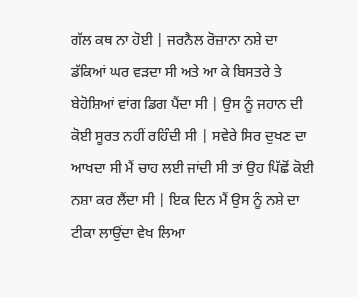ਗੱਲ ਕਥ ਨਾ ਹੋਈ | ਜਰਨੈਲ ਰੋਜ਼ਾਨਾ ਨਸ਼ੇ ਦਾ ਡੱਕਿਆਂ ਘਰ ਵੜਦਾ ਸੀ ਅਤੇ ਆ ਕੇ ਬਿਸਤਰੇ ਤੇ ਬੇਹੋਸ਼ਿਆਂ ਵਾਂਗ ਡਿਗ ਪੈਂਦਾ ਸੀ | ਉਸ ਨੂੰ ਜਹਾਨ ਦੀ ਕੋਈ ਸੂਰਤ ਨਹੀਂ ਰਹਿੰਦੀ ਸੀ | ਸਵੇਰੇ ਸਿਰ ਦੁਖਣ ਦਾ ਆਖਦਾ ਸੀ ਮੈਂ ਚਾਹ ਲਈ ਜਾਂਦੀ ਸੀ ਤਾਂ ਉਹ ਪਿੱਛੋਂ ਕੋਈ ਨਸ਼ਾ ਕਰ ਲੈਂਦਾ ਸੀ | ਇਕ ਦਿਨ ਮੈਂ ਉਸ ਨੂੰ ਨਸ਼ੇ ਦਾ ਟੀਕਾ ਲਾਉਂਦਾ ਵੇਖ ਲਿਆ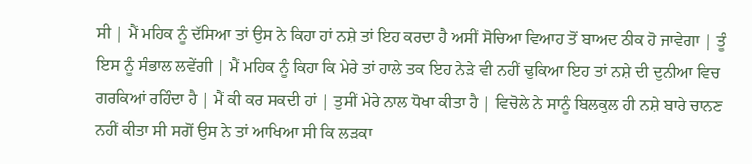ਸੀ | ਮੈਂ ਮਹਿਕ ਨੂੰ ਦੱਸਿਆ ਤਾਂ ਉਸ ਨੇ ਕਿਹਾ ਹਾਂ ਨਸ਼ੇ ਤਾਂ ਇਹ ਕਰਦਾ ਹੈ ਅਸੀਂ ਸੋਚਿਆ ਵਿਆਹ ਤੋਂ ਬਾਅਦ ਠੀਕ ਹੋ ਜਾਵੇਗਾ | ਤੂੰ ਇਸ ਨੂੰ ਸੰਭਾਲ ਲਵੇਂਗੀ | ਮੈਂ ਮਹਿਕ ਨੂੰ ਕਿਹਾ ਕਿ ਮੇਰੇ ਤਾਂ ਹਾਲੇ ਤਕ ਇਹ ਨੇੜੇ ਵੀ ਨਹੀਂ ਢੁਕਿਆ ਇਹ ਤਾਂ ਨਸ਼ੇ ਦੀ ਦੁਨੀਆ ਵਿਚ ਗਰਕਿਆਂ ਰਹਿੰਦਾ ਹੈ | ਮੈਂ ਕੀ ਕਰ ਸਕਦੀ ਹਾਂ | ਤੁਸੀਂ ਮੇਰੇ ਨਾਲ ਧੋਖਾ ਕੀਤਾ ਹੈ | ਵਿਚੋਲੇ ਨੇ ਸਾਨੂੰ ਬਿਲਕੁਲ ਹੀ ਨਸ਼ੇ ਬਾਰੇ ਚਾਨਣ ਨਹੀਂ ਕੀਤਾ ਸੀ ਸਗੋਂ ਉਸ ਨੇ ਤਾਂ ਆਖਿਆ ਸੀ ਕਿ ਲੜਕਾ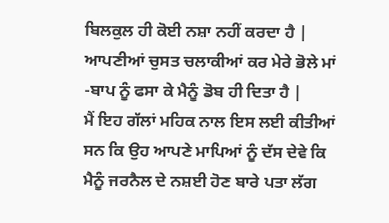ਬਿਲਕੁਲ ਹੀ ਕੋਈ ਨਸ਼ਾ ਨਹੀਂ ਕਰਦਾ ਹੈ | ਆਪਣੀਆਂ ਚੁਸਤ ਚਲਾਕੀਆਂ ਕਰ ਮੇਰੇ ਭੋਲੇ ਮਾਂ -ਬਾਪ ਨੂੰ ਫਸਾ ਕੇ ਮੈਨੂੰ ਡੋਬ ਹੀ ਦਿਤਾ ਹੈ |
ਮੈਂ ਇਹ ਗੱਲਾਂ ਮਹਿਕ ਨਾਲ ਇਸ ਲਈ ਕੀਤੀਆਂ ਸਨ ਕਿ ਉਹ ਆਪਣੇ ਮਾਪਿਆਂ ਨੂੰ ਦੱਸ ਦੇਵੇ ਕਿ ਮੈਨੂੰ ਜਰਨੈਲ ਦੇ ਨਸ਼ਈ ਹੋਣ ਬਾਰੇ ਪਤਾ ਲੱਗ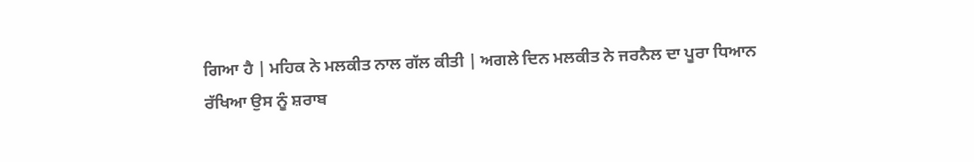ਗਿਆ ਹੈ | ਮਹਿਕ ਨੇ ਮਲਕੀਤ ਨਾਲ ਗੱਲ ਕੀਤੀ | ਅਗਲੇ ਦਿਨ ਮਲਕੀਤ ਨੇ ਜਰਨੈਲ ਦਾ ਪੂਰਾ ਧਿਆਨ ਰੱਖਿਆ ਉਸ ਨੂੰ ਸ਼ਰਾਬ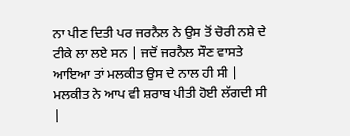ਨਾ ਪੀਣ ਦਿਤੀ ਪਰ ਜਰਨੈਲ ਨੇ ਉਸ ਤੋਂ ਚੋਰੀ ਨਸ਼ੇ ਦੇ ਟੀਕੇ ਲਾ ਲਏ ਸਨ | ਜਦੋਂ ਜਰਨੈਲ ਸੌਣ ਵਾਸਤੇ ਆਇਆ ਤਾਂ ਮਲਕੀਤ ਉਸ ਦੇ ਨਾਲ ਹੀ ਸੀ | ਮਲਕੀਤ ਨੇ ਆਪ ਵੀ ਸ਼ਰਾਬ ਪੀਤੀ ਹੋਈ ਲੱਗਦੀ ਸੀ |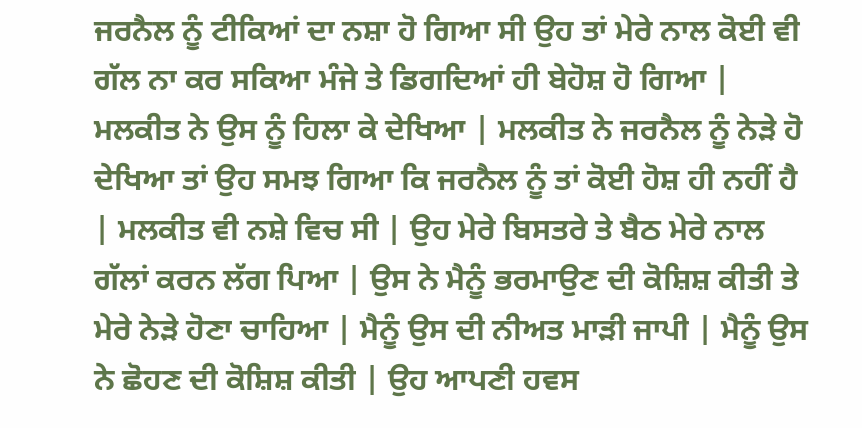ਜਰਨੈਲ ਨੂੰ ਟੀਕਿਆਂ ਦਾ ਨਸ਼ਾ ਹੋ ਗਿਆ ਸੀ ਉਹ ਤਾਂ ਮੇਰੇ ਨਾਲ ਕੋਈ ਵੀ ਗੱਲ ਨਾ ਕਰ ਸਕਿਆ ਮੰਜੇ ਤੇ ਡਿਗਦਿਆਂ ਹੀ ਬੇਹੋਸ਼ ਹੋ ਗਿਆ | ਮਲਕੀਤ ਨੇ ਉਸ ਨੂੰ ਹਿਲਾ ਕੇ ਦੇਖਿਆ | ਮਲਕੀਤ ਨੇ ਜਰਨੈਲ ਨੂੰ ਨੇੜੇ ਹੋ ਦੇਖਿਆ ਤਾਂ ਉਹ ਸਮਝ ਗਿਆ ਕਿ ਜਰਨੈਲ ਨੂੰ ਤਾਂ ਕੋਈ ਹੋਸ਼ ਹੀ ਨਹੀਂ ਹੈ | ਮਲਕੀਤ ਵੀ ਨਸ਼ੇ ਵਿਚ ਸੀ | ਉਹ ਮੇਰੇ ਬਿਸਤਰੇ ਤੇ ਬੈਠ ਮੇਰੇ ਨਾਲ ਗੱਲਾਂ ਕਰਨ ਲੱਗ ਪਿਆ | ਉਸ ਨੇ ਮੈਨੂੰ ਭਰਮਾਉਣ ਦੀ ਕੋਸ਼ਿਸ਼ ਕੀਤੀ ਤੇ ਮੇਰੇ ਨੇੜੇ ਹੋਣਾ ਚਾਹਿਆ | ਮੈਨੂੰ ਉਸ ਦੀ ਨੀਅਤ ਮਾੜੀ ਜਾਪੀ | ਮੈਨੂੰ ਉਸ ਨੇ ਛੋਹਣ ਦੀ ਕੋਸ਼ਿਸ਼ ਕੀਤੀ | ਉਹ ਆਪਣੀ ਹਵਸ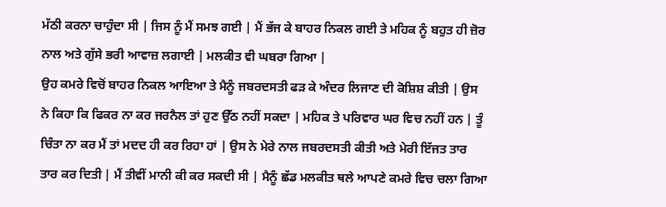ਮੱਠੀ ਕਰਨਾ ਚਾਹੁੰਦਾ ਸੀ | ਜਿਸ ਨੂੰ ਮੈਂ ਸਮਝ ਗਈ | ਮੈਂ ਭੱਜ ਕੇ ਬਾਹਰ ਨਿਕਲ ਗਈ ਤੇ ਮਹਿਕ ਨੂੰ ਬਹੁਤ ਹੀ ਜ਼ੋਰ ਨਾਲ ਅਤੇ ਗੁੱਸੇ ਭਰੀ ਆਵਾਜ਼ ਲਗਾਈ | ਮਲਕੀਤ ਵੀ ਘਬਰਾ ਗਿਆ |
ਉਹ ਕਮਰੇ ਵਿਚੋਂ ਬਾਹਰ ਨਿਕਲ ਆਇਆ ਤੇ ਮੈਨੂੰ ਜਬਰਦਸਤੀ ਫੜ ਕੇ ਅੰਦਰ ਲਿਜਾਣ ਦੀ ਕੋਸ਼ਿਸ਼ ਕੀਤੀ | ਉਸ ਨੇ ਕਿਹਾ ਕਿ ਫਿਕਰ ਨਾ ਕਰ ਜਰਨੈਲ ਤਾਂ ਹੁਣ ਉੱਠ ਨਹੀਂ ਸਕਦਾ | ਮਹਿਕ ਤੇ ਪਰਿਵਾਰ ਘਰ ਵਿਚ ਨਹੀਂ ਹਨ | ਤੂੰ ਚਿੰਤਾ ਨਾ ਕਰ ਮੈਂ ਤਾਂ ਮਦਦ ਹੀ ਕਰ ਰਿਹਾ ਹਾਂ | ਉਸ ਨੇ ਮੇਰੇ ਨਾਲ ਜਬਰਦਸਤੀ ਕੀਤੀ ਅਤੇ ਮੇਰੀ ਇੱਜਤ ਤਾਰ ਤਾਰ ਕਰ ਦਿਤੀ | ਮੈਂ ਤੀਵੀਂ ਮਾਨੀ ਕੀ ਕਰ ਸਕਦੀ ਸੀ | ਮੈਨੂੰ ਛੱਡ ਮਲਕੀਤ ਥਲੇ ਆਪਣੇ ਕਮਰੇ ਵਿਚ ਚਲਾ ਗਿਆ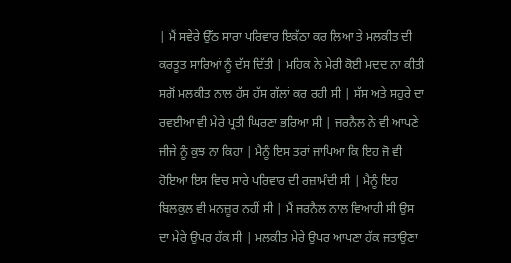| ਮੈਂ ਸਵੇਰੇ ਉੱਠ ਸਾਰਾ ਪਰਿਵਾਰ ਇਕੱਠਾ ਕਰ ਲਿਆ ਤੇ ਮਲਕੀਤ ਦੀ ਕਰਤੂਤ ਸਾਰਿਆਂ ਨੂੰ ਦੱਸ ਦਿੱਤੀ | ਮਹਿਕ ਨੇ ਮੇਰੀ ਕੋਈ ਮਦਦ ਨਾ ਕੀਤੀ ਸਗੋਂ ਮਲਕੀਤ ਨਾਲ ਹੱਸ ਹੱਸ ਗੱਲਾਂ ਕਰ ਰਹੀ ਸੀ | ਸੱਸ ਅਤੇ ਸਹੁਰੇ ਦਾ ਰਵਈਆ ਵੀ ਮੇਰੇ ਪ੍ਰਤੀ ਘਿਰਣਾ ਭਰਿਆ ਸੀ | ਜਰਨੈਲ ਨੇ ਵੀ ਆਪਣੇ ਜੀਜੇ ਨੂੰ ਕੁਝ ਨਾ ਕਿਹਾ | ਮੈਨੂੰ ਇਸ ਤਰਾਂ ਜਾਪਿਆ ਕਿ ਇਹ ਜੋ ਵੀ ਹੋਇਆ ਇਸ ਵਿਚ ਸਾਰੇ ਪਰਿਵਾਰ ਦੀ ਰਜ਼ਾਮੰਦੀ ਸੀ | ਮੈਨੂੰ ਇਹ ਬਿਲਕੁਲ ਵੀ ਮਨਜ਼ੂਰ ਨਹੀਂ ਸੀ | ਮੈਂ ਜਰਨੈਲ ਨਾਲ ਵਿਆਹੀ ਸੀ ਉਸ ਦਾ ਮੇਰੇ ਉਪਰ ਹੱਕ ਸੀ | ਮਲਕੀਤ ਮੇਰੇ ਉਪਰ ਆਪਣਾ ਹੱਕ ਜਤਾਉਣਾ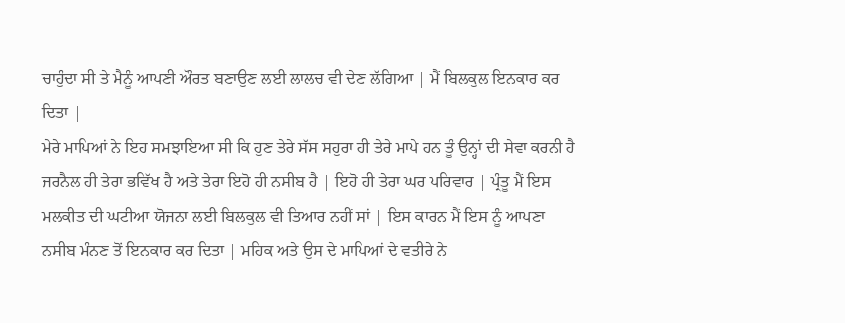ਚਾਹੁੰਦਾ ਸੀ ਤੇ ਮੈਨੂੰ ਆਪਣੀ ਔਰਤ ਬਣਾਉਣ ਲਈ ਲਾਲਚ ਵੀ ਦੇਣ ਲੱਗਿਆ | ਮੈਂ ਬਿਲਕੁਲ ਇਨਕਾਰ ਕਰ ਦਿਤਾ |
ਮੇਰੇ ਮਾਪਿਆਂ ਨੇ ਇਹ ਸਮਝਾਇਆ ਸੀ ਕਿ ਹੁਣ ਤੇਰੇ ਸੱਸ ਸਹੁਰਾ ਹੀ ਤੇਰੇ ਮਾਪੇ ਹਨ ਤੂੰ ਉਨ੍ਹਾਂ ਦੀ ਸੇਵਾ ਕਰਨੀ ਹੈ ਜਰਨੈਲ ਹੀ ਤੇਰਾ ਭਵਿੱਖ ਹੈ ਅਤੇ ਤੇਰਾ ਇਹੋ ਹੀ ਨਸੀਬ ਹੈ | ਇਹੋ ਹੀ ਤੇਰਾ ਘਰ ਪਰਿਵਾਰ | ਪ੍ਰੰਤੂ ਮੈਂ ਇਸ ਮਲਕੀਤ ਦੀ ਘਟੀਆ ਯੋਜਨਾ ਲਈ ਬਿਲਕੁਲ ਵੀ ਤਿਆਰ ਨਹੀਂ ਸਾਂ | ਇਸ ਕਾਰਨ ਮੈਂ ਇਸ ਨੂੰ ਆਪਣਾ ਨਸੀਬ ਮੰਨਣ ਤੋਂ ਇਨਕਾਰ ਕਰ ਦਿਤਾ | ਮਹਿਕ ਅਤੇ ਉਸ ਦੇ ਮਾਪਿਆਂ ਦੇ ਵਤੀਰੇ ਨੇ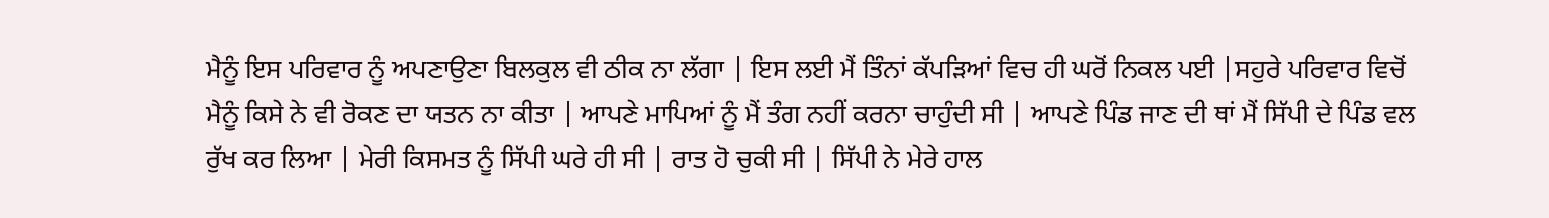ਮੈਨੂੰ ਇਸ ਪਰਿਵਾਰ ਨੂੰ ਅਪਣਾਉਣਾ ਬਿਲਕੁਲ ਵੀ ਠੀਕ ਨਾ ਲੱਗਾ | ਇਸ ਲਈ ਮੈਂ ਤਿੰਨਾਂ ਕੱਪੜਿਆਂ ਵਿਚ ਹੀ ਘਰੋਂ ਨਿਕਲ ਪਈ |ਸਹੁਰੇ ਪਰਿਵਾਰ ਵਿਚੋਂ ਮੈਨੂੰ ਕਿਸੇ ਨੇ ਵੀ ਰੋਕਣ ਦਾ ਯਤਨ ਨਾ ਕੀਤਾ | ਆਪਣੇ ਮਾਪਿਆਂ ਨੂੰ ਮੈਂ ਤੰਗ ਨਹੀਂ ਕਰਨਾ ਚਾਹੁੰਦੀ ਸੀ | ਆਪਣੇ ਪਿੰਡ ਜਾਣ ਦੀ ਥਾਂ ਮੈਂ ਸਿੱਪੀ ਦੇ ਪਿੰਡ ਵਲ ਰੁੱਖ ਕਰ ਲਿਆ | ਮੇਰੀ ਕਿਸਮਤ ਨੂੰ ਸਿੱਪੀ ਘਰੇ ਹੀ ਸੀ | ਰਾਤ ਹੋ ਚੁਕੀ ਸੀ | ਸਿੱਪੀ ਨੇ ਮੇਰੇ ਹਾਲ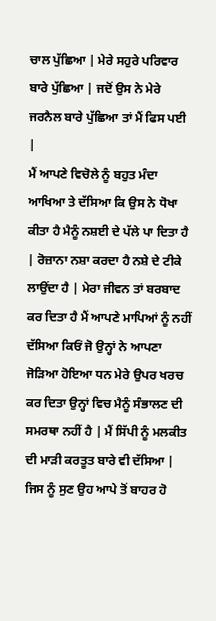ਚਾਲ ਪੁੱਛਿਆ | ਮੇਰੇ ਸਹੁਰੇ ਪਰਿਵਾਰ ਬਾਰੇ ਪੁੱਛਿਆ | ਜਦੋਂ ਉਸ ਨੇ ਮੇਰੇ ਜਰਨੈਲ ਬਾਰੇ ਪੁੱਛਿਆ ਤਾਂ ਮੈਂ ਫਿਸ ਪਈ |
ਮੈਂ ਆਪਣੇ ਵਿਚੋਲੇ ਨੂੰ ਬਹੁਤ ਮੰਦਾ ਆਖਿਆ ਤੇ ਦੱਸਿਆ ਕਿ ਉਸ ਨੇ ਧੋਖਾ ਕੀਤਾ ਹੈ ਮੈਨੂੰ ਨਸ਼ਈ ਦੇ ਪੱਲੇ ਪਾ ਦਿਤਾ ਹੈ | ਰੋਜ਼ਾਨਾ ਨਸ਼ਾ ਕਰਦਾ ਹੈ ਨਸ਼ੇ ਦੇ ਟੀਕੇ ਲਾਉਂਦਾ ਹੈ | ਮੇਰਾ ਜੀਵਨ ਤਾਂ ਬਰਬਾਦ ਕਰ ਦਿਤਾ ਹੈ ਮੈਂ ਆਪਣੇ ਮਾਪਿਆਂ ਨੂੰ ਨਹੀਂ ਦੱਸਿਆ ਕਿਓਂ ਜੋ ਉਨ੍ਹਾਂ ਨੇ ਆਪਣਾ ਜੋੜਿਆ ਹੋਇਆ ਧਨ ਮੇਰੇ ਉਪਰ ਖਰਚ ਕਰ ਦਿਤਾ ਉਨ੍ਹਾਂ ਵਿਚ ਮੈਨੂੰ ਸੰਭਾਲਣ ਦੀ ਸਮਰਥਾ ਨਹੀਂ ਹੈ | ਮੈਂ ਸਿੱਪੀ ਨੂੰ ਮਲਕੀਤ ਦੀ ਮਾੜੀ ਕਰਤੂਤ ਬਾਰੇ ਵੀ ਦੱਸਿਆ | ਜਿਸ ਨੂੰ ਸੁਣ ਉਹ ਆਪੇ ਤੋਂ ਬਾਹਰ ਹੋ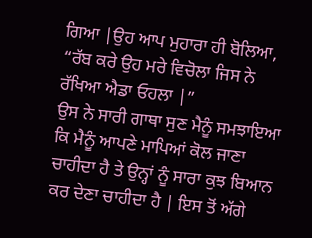ਗਿਆ |ਉਹ ਆਪ ਮੁਹਾਰਾ ਹੀ ਬੋਲਿਆ,
“ਰੱਬ ਕਰੇ ਉਹ ਮਰੇ ਵਿਚੋਲਾ ਜਿਸ ਨੇ ਰੱਖਿਆ ਐਡਾ ਓਹਲਾ |”
ਉਸ ਨੇ ਸਾਰੀ ਗਾਥਾ ਸੁਣ ਮੈਨੂੰ ਸਮਝਾਇਆ ਕਿ ਮੈਨੂੰ ਆਪਣੇ ਮਾਪਿਆਂ ਕੋਲ ਜਾਣਾ ਚਾਹੀਦਾ ਹੈ ਤੇ ਉਨ੍ਹਾਂ ਨੂੰ ਸਾਰਾ ਕੁਝ ਬਿਆਨ ਕਰ ਦੇਣਾ ਚਾਹੀਦਾ ਹੈ | ਇਸ ਤੋਂ ਅੱਗੇ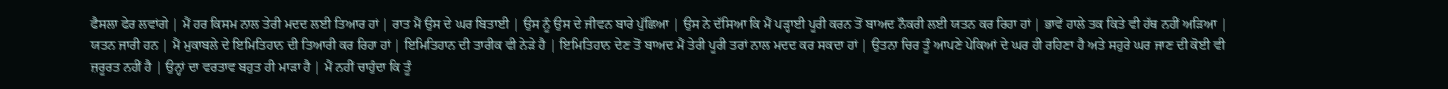ਫੈਸਲਾ ਫੇਰ ਲਵਾਂਗੇ | ਮੈਂ ਹਰ ਕਿਸਮ ਨਾਲ ਤੇਰੀ ਮਦਦ ਲਈ ਤਿਆਰ ਹਾਂ | ਰਾਤ ਮੈਂ ਉਸ ਦੇ ਘਰ ਬਿਤਾਈ | ਉਸ ਨੂੰ ਉਸ ਦੇ ਜੀਵਨ ਬਾਰੇ ਪੁੱਛਿਆ | ਉਸ ਨੇ ਦੱਸਿਆ ਕਿ ਮੈਂ ਪੜ੍ਹਾਈ ਪੂਰੀ ਕਰਨ ਤੋਂ ਬਾਅਦ ਨੌਕਰੀ ਲਈ ਯਤਨ ਕਰ ਰਿਹਾ ਹਾਂ | ਭਾਵੇਂ ਹਾਲੇ ਤਕ ਕਿਤੇ ਵੀ ਹੱਥ ਨਹੀਂ ਅੜਿਆ | ਯਤਨ ਜਾਰੀ ਹਨ | ਮੈਂ ਮੁਕਾਬਲੇ ਦੇ ਇਮਿਤਿਹਾਨ ਦੀ ਤਿਆਰੀ ਕਰ ਰਿਹਾ ਹਾਂ | ਇਮਿਤਿਹਾਨ ਦੀ ਤਾਰੀਕ ਵੀ ਨੇੜੇ ਹੈ | ਇਮਿਤਿਹਾਨ ਦੇਣ ਤੋਂ ਬਾਅਦ ਮੈਂ ਤੇਰੀ ਪੂਰੀ ਤਰਾਂ ਨਾਲ ਮਦਦ ਕਰ ਸਕਦਾ ਹਾਂ | ਉਤਨਾ ਚਿਰ ਤੂੰ ਆਪਣੇ ਪੇਕਿਆਂ ਦੇ ਘਰ ਹੀ ਰਹਿਣਾ ਹੈ ਅਤੇ ਸਹੁਰੇ ਘਰ ਜਾਣ ਦੀ ਕੋਈ ਵੀ ਜ਼ਰੂਰਤ ਨਹੀਂ ਹੈ | ਉਨ੍ਹਾਂ ਦਾ ਵਰਤਾਵ ਬਹੁਤ ਹੀ ਮਾੜਾ ਹੈ | ਮੈਂ ਨਹੀਂ ਚਾਹੁੰਦਾ ਕਿ ਤੂੰ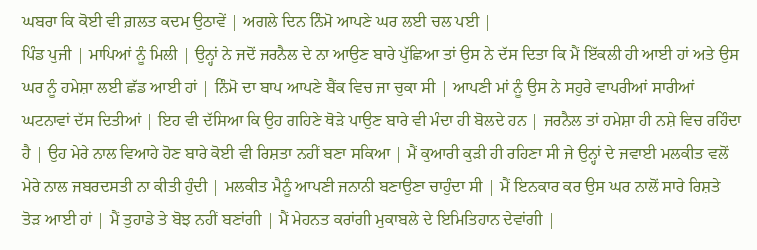ਘਬਰਾ ਕਿ ਕੋਈ ਵੀ ਗ਼ਲਤ ਕਦਮ ਉਠਾਵੇਂ | ਅਗਲੇ ਦਿਨ ਨਿੰਮੋ ਆਪਣੇ ਘਰ ਲਈ ਚਲ ਪਈ |
ਪਿੰਡ ਪੁਜੀ | ਮਾਪਿਆਂ ਨੂੰ ਮਿਲੀ | ਉਨ੍ਹਾਂ ਨੇ ਜਦੋਂ ਜਰਨੈਲ ਦੇ ਨਾ ਆਉਣ ਬਾਰੇ ਪੁੱਛਿਆ ਤਾਂ ਉਸ ਨੇ ਦੱਸ ਦਿਤਾ ਕਿ ਮੈਂ ਇੱਕਲੀ ਹੀ ਆਈ ਹਾਂ ਅਤੇ ਉਸ ਘਰ ਨੂੰ ਹਮੇਸ਼ਾ ਲਈ ਛੱਡ ਆਈ ਹਾਂ | ਨਿੰਮੋ ਦਾ ਬਾਪ ਆਪਣੇ ਬੈਂਕ ਵਿਚ ਜਾ ਚੁਕਾ ਸੀ | ਆਪਣੀ ਮਾਂ ਨੂੰ ਉਸ ਨੇ ਸਹੁਰੇ ਵਾਪਰੀਆਂ ਸਾਰੀਆਂ ਘਟਨਾਵਾਂ ਦੱਸ ਦਿਤੀਆਂ | ਇਹ ਵੀ ਦੱਸਿਆ ਕਿ ਉਹ ਗਹਿਣੇ ਥੋੜੇ ਪਾਉਣ ਬਾਰੇ ਵੀ ਮੰਦਾ ਹੀ ਬੋਲਦੇ ਹਨ | ਜਰਨੈਲ ਤਾਂ ਹਮੇਸ਼ਾ ਹੀ ਨਸ਼ੇ ਵਿਚ ਰਹਿੰਦਾ ਹੈ | ਉਹ ਮੇਰੇ ਨਾਲ ਵਿਆਹੇ ਹੋਣ ਬਾਰੇ ਕੋਈ ਵੀ ਰਿਸ਼ਤਾ ਨਹੀਂ ਬਣਾ ਸਕਿਆ | ਮੈਂ ਕੁਆਰੀ ਕੁੜੀ ਹੀ ਰਹਿਣਾ ਸੀ ਜੇ ਉਨ੍ਹਾਂ ਦੇ ਜਵਾਈ ਮਲਕੀਤ ਵਲੋਂ ਮੇਰੇ ਨਾਲ ਜਬਰਦਸਤੀ ਨਾ ਕੀਤੀ ਹੁੰਦੀ | ਮਲਕੀਤ ਮੈਨੂੰ ਆਪਣੀ ਜਨਾਨੀ ਬਣਾਉਣਾ ਚਾਹੁੰਦਾ ਸੀ | ਮੈਂ ਇਨਕਾਰ ਕਰ ਉਸ ਘਰ ਨਾਲੋਂ ਸਾਰੇ ਰਿਸ਼ਤੇ ਤੋੜ ਆਈ ਹਾਂ | ਮੈਂ ਤੁਹਾਡੇ ਤੇ ਬੋਝ ਨਹੀਂ ਬਣਾਂਗੀ | ਮੈਂ ਮੇਹਨਤ ਕਰਾਂਗੀ ਮੁਕਾਬਲੇ ਦੇ ਇਮਿਤਿਹਾਨ ਦੇਵਾਂਗੀ |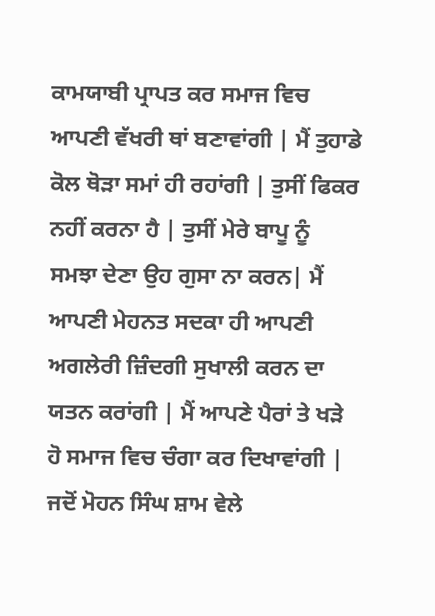ਕਾਮਯਾਬੀ ਪ੍ਰਾਪਤ ਕਰ ਸਮਾਜ ਵਿਚ ਆਪਣੀ ਵੱਖਰੀ ਥਾਂ ਬਣਾਵਾਂਗੀ | ਮੈਂ ਤੁਹਾਡੇ ਕੋਲ ਥੋੜਾ ਸਮਾਂ ਹੀ ਰਹਾਂਗੀ | ਤੁਸੀਂ ਫਿਕਰ ਨਹੀਂ ਕਰਨਾ ਹੈ | ਤੁਸੀਂ ਮੇਰੇ ਬਾਪੂ ਨੂੰ ਸਮਝਾ ਦੇਣਾ ਉਹ ਗੁਸਾ ਨਾ ਕਰਨ| ਮੈਂ ਆਪਣੀ ਮੇਹਨਤ ਸਦਕਾ ਹੀ ਆਪਣੀ ਅਗਲੇਰੀ ਜ਼ਿੰਦਗੀ ਸੁਖਾਲੀ ਕਰਨ ਦਾ ਯਤਨ ਕਰਾਂਗੀ | ਮੈਂ ਆਪਣੇ ਪੈਰਾਂ ਤੇ ਖੜੇ ਹੋ ਸਮਾਜ ਵਿਚ ਚੰਗਾ ਕਰ ਦਿਖਾਵਾਂਗੀ |
ਜਦੋਂ ਮੋਹਨ ਸਿੰਘ ਸ਼ਾਮ ਵੇਲੇ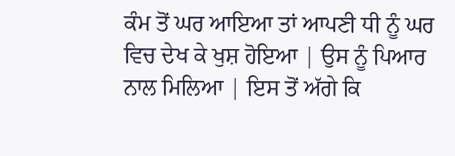ਕੰਮ ਤੋਂ ਘਰ ਆਇਆ ਤਾਂ ਆਪਣੀ ਧੀ ਨੂੰ ਘਰ ਵਿਚ ਦੇਖ ਕੇ ਖੁਸ਼ ਹੋਇਆ | ਉਸ ਨੂੰ ਪਿਆਰ ਨਾਲ ਮਿਲਿਆ | ਇਸ ਤੋਂ ਅੱਗੇ ਕਿ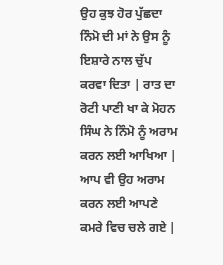ਉਹ ਕੁਝ ਹੋਰ ਪੁੱਛਦਾ ਨਿੰਮੋ ਦੀ ਮਾਂ ਨੇ ਉਸ ਨੂੰ ਇਸ਼ਾਰੇ ਨਾਲ ਚੁੱਪ ਕਰਵਾ ਦਿਤਾ | ਰਾਤ ਦਾ ਰੋਟੀ ਪਾਣੀ ਖਾ ਕੇ ਮੋਹਨ ਸਿੰਘ ਨੇ ਨਿੰਮੋ ਨੂੰ ਅਰਾਮ ਕਰਨ ਲਈ ਆਖਿਆ | ਆਪ ਵੀ ਉਹ ਅਰਾਮ ਕਰਨ ਲਈ ਆਪਣੇ ਕਮਰੇ ਵਿਚ ਚਲੇ ਗਏ |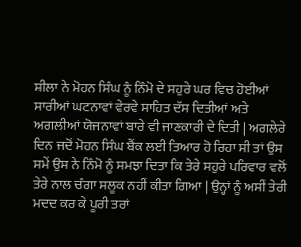ਸ਼ੀਲਾ ਨੇ ਮੋਹਨ ਸਿੰਘ ਨੂੰ ਨਿੰਮੋ ਦੇ ਸਹੁਰੇ ਘਰ ਵਿਚ ਹੋਈਆਂ ਸਾਰੀਆਂ ਘਟਨਾਵਾਂ ਵੇਰਵੇ ਸਾਹਿਤ ਦੱਸ ਦਿਤੀਆਂ ਅਤੇ ਅਗਲੀਆਂ ਯੋਜਨਾਵਾਂ ਬਾਰੇ ਵੀ ਜਾਣਕਾਰੀ ਦੇ ਦਿਤੀ | ਅਗਲੇਰੇ ਦਿਨ ਜਦੋਂ ਮੋਹਨ ਸਿੰਘ ਬੈਂਕ ਲਈ ਤਿਆਰ ਹੋ ਰਿਹਾ ਸੀ ਤਾਂ ਉਸ ਸਮੇਂ ਉਸ ਨੇ ਨਿੰਮੋ ਨੂੰ ਸਮਝਾ ਦਿਤਾ ਕਿ ਤੇਰੇ ਸਹੁਰੇ ਪਰਿਵਾਰ ਵਲੋਂ ਤੇਰੇ ਨਾਲ ਚੰਗਾ ਸਲੂਕ ਨਹੀਂ ਕੀਤਾ ਗਿਆ | ਉਨ੍ਹਾਂ ਨੂੰ ਅਸੀਂ ਤੇਰੀ ਮਦਦ ਕਰ ਕੇ ਪੂਰੀ ਤਰਾਂ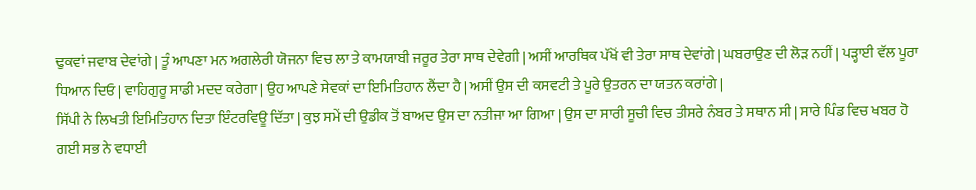ਢੁਕਵਾਂ ਜਵਾਬ ਦੇਵਾਂਗੇ | ਤੂੰ ਆਪਣਾ ਮਨ ਅਗਲੇਰੀ ਯੋਜਨਾ ਵਿਚ ਲਾ ਤੇ ਕਾਮਯਾਬੀ ਜਰੂਰ ਤੇਰਾ ਸਾਥ ਦੇਵੇਗੀ | ਅਸੀਂ ਆਰਥਿਕ ਪੱਖੋਂ ਵੀ ਤੇਰਾ ਸਾਥ ਦੇਵਾਂਗੇ | ਘਬਰਾਉਣ ਦੀ ਲੋੜ ਨਹੀਂ | ਪੜ੍ਹਾਈ ਵੱਲ ਪੂਰਾ ਧਿਆਨ ਦਿਓ | ਵਾਹਿਗੁਰੂ ਸਾਡੀ ਮਦਦ ਕਰੇਗਾ | ਉਹ ਆਪਣੇ ਸੇਵਕਾਂ ਦਾ ਇਮਿਤਿਹਾਨ ਲੈਂਦਾ ਹੈ | ਅਸੀਂ ਉਸ ਦੀ ਕਸਵਟੀ ਤੇ ਪੂਰੇ ਉਤਰਨ ਦਾ ਯਤਨ ਕਰਾਂਗੇ |
ਸਿੱਪੀ ਨੇ ਲਿਖਤੀ ਇਮਿਤਿਹਾਨ ਦਿਤਾ ਇੰਟਰਵਿਊ ਦਿੱਤਾ | ਕੁਝ ਸਮੇਂ ਦੀ ਉਡੀਕ ਤੋਂ ਬਾਅਦ ਉਸ ਦਾ ਨਤੀਜਾ ਆ ਗਿਆ | ਉਸ ਦਾ ਸਾਰੀ ਸੂਚੀ ਵਿਚ ਤੀਸਰੇ ਨੰਬਰ ਤੇ ਸਥਾਨ ਸੀ | ਸਾਰੇ ਪਿੰਡ ਵਿਚ ਖਬਰ ਹੋ ਗਈ ਸਭ ਨੇ ਵਧਾਈ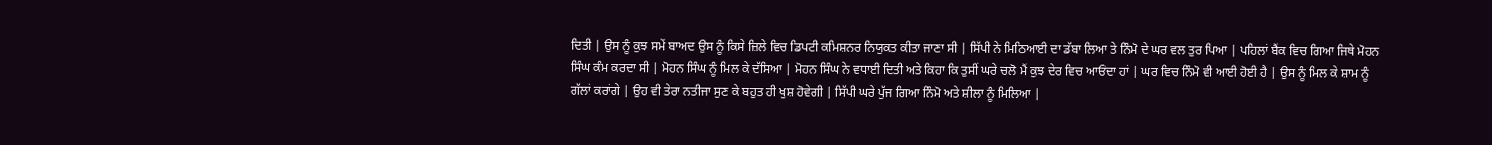ਦਿਤੀ | ਉਸ ਨੂੰ ਕੁਝ ਸਮੇਂ ਬਾਅਦ ਉਸ ਨੂੰ ਕਿਸੇ ਜ਼ਿਲੇ ਵਿਚ ਡਿਪਟੀ ਕਮਿਸ਼ਨਰ ਨਿਯੁਕਤ ਕੀਤਾ ਜਾਣਾ ਸੀ | ਸਿੱਪੀ ਨੇ ਮਿਠਿਆਈ ਦਾ ਡੱਬਾ ਲਿਆ ਤੇ ਨਿੰਮੋ ਦੇ ਘਰ ਵਲ ਤੁਰ ਪਿਆ | ਪਹਿਲਾਂ ਬੈਂਕ ਵਿਚ ਗਿਆ ਜਿਥੇ ਮੋਹਨ ਸਿੰਘ ਕੰਮ ਕਰਦਾ ਸੀ | ਮੋਹਨ ਸਿੰਘ ਨੂੰ ਮਿਲ ਕੇ ਦੱਸਿਆ | ਮੋਹਨ ਸਿੰਘ ਨੇ ਵਧਾਈ ਦਿਤੀ ਅਤੇ ਕਿਹਾ ਕਿ ਤੁਸੀਂ ਘਰੇ ਚਲੋ ਮੈਂ ਕੁਝ ਦੇਰ ਵਿਚ ਆਓਂਦਾ ਹਾਂ | ਘਰ ਵਿਚ ਨਿੰਮੋ ਵੀ ਆਈ ਹੋਈ ਹੈ | ਉਸ ਨੂੰ ਮਿਲ ਕੇ ਸ਼ਾਮ ਨੂੰ ਗੱਲਾਂ ਕਰਾਂਗੇ | ਉਹ ਵੀ ਤੇਰਾ ਨਤੀਜਾ ਸੁਣ ਕੇ ਬਹੁਤ ਹੀ ਖੁਸ਼ ਹੋਵੇਗੀ | ਸਿੱਪੀ ਘਰੇ ਪੁੱਜ ਗਿਆ ਨਿੰਮੋ ਅਤੇ ਸ਼ੀਲਾ ਨੂੰ ਮਿਲਿਆ |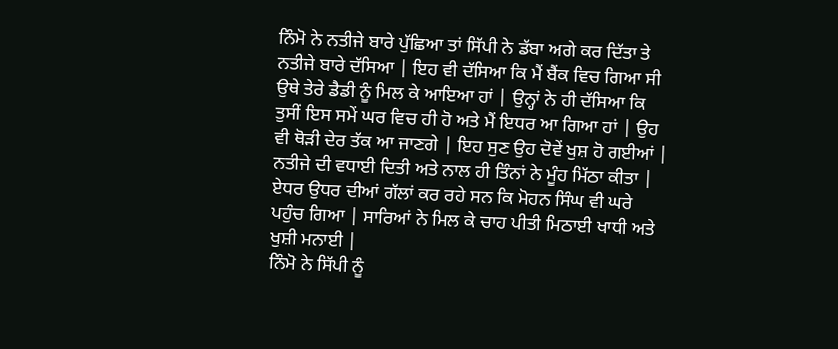ਨਿੰਮੋ ਨੇ ਨਤੀਜੇ ਬਾਰੇ ਪੁੱਛਿਆ ਤਾਂ ਸਿੱਪੀ ਨੇ ਡੱਬਾ ਅਗੇ ਕਰ ਦਿੱਤਾ ਤੇ ਨਤੀਜੇ ਬਾਰੇ ਦੱਸਿਆ | ਇਹ ਵੀ ਦੱਸਿਆ ਕਿ ਮੈਂ ਬੈਂਕ ਵਿਚ ਗਿਆ ਸੀ ਉਥੇ ਤੇਰੇ ਡੈਡੀ ਨੂੰ ਮਿਲ ਕੇ ਆਇਆ ਹਾਂ | ਉਨ੍ਹਾਂ ਨੇ ਹੀ ਦੱਸਿਆ ਕਿ ਤੁਸੀਂ ਇਸ ਸਮੇਂ ਘਰ ਵਿਚ ਹੀ ਹੋ ਅਤੇ ਮੈਂ ਇਧਰ ਆ ਗਿਆ ਹਾਂ | ਉਹ ਵੀ ਥੋੜੀ ਦੇਰ ਤੱਕ ਆ ਜਾਣਗੇ | ਇਹ ਸੁਣ ਉਹ ਦੋਵੇਂ ਖੁਸ਼ ਹੋ ਗਈਆਂ | ਨਤੀਜੇ ਦੀ ਵਧਾਈ ਦਿਤੀ ਅਤੇ ਨਾਲ ਹੀ ਤਿੰਨਾਂ ਨੇ ਮੂੰਹ ਮਿੱਠਾ ਕੀਤਾ | ਏਧਰ ਉਧਰ ਦੀਆਂ ਗੱਲਾਂ ਕਰ ਰਹੇ ਸਨ ਕਿ ਮੋਹਨ ਸਿੰਘ ਵੀ ਘਰੇ ਪਹੁੰਚ ਗਿਆ | ਸਾਰਿਆਂ ਨੇ ਮਿਲ ਕੇ ਚਾਹ ਪੀਤੀ ਮਿਠਾਈ ਖਾਧੀ ਅਤੇ ਖੁਸ਼ੀ ਮਨਾਈ |
ਨਿੰਮੋ ਨੇ ਸਿੱਪੀ ਨੂੰ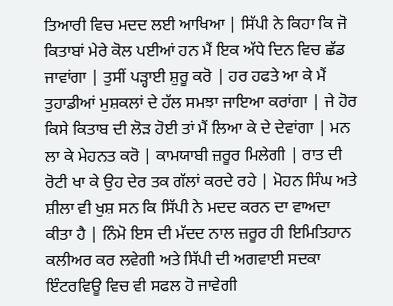ਤਿਆਰੀ ਵਿਚ ਮਦਦ ਲਈ ਆਖਿਆ | ਸਿੱਪੀ ਨੇ ਕਿਹਾ ਕਿ ਜੋ ਕਿਤਾਬਾਂ ਮੇਰੇ ਕੋਲ ਪਈਆਂ ਹਨ ਮੈਂ ਇਕ ਅੱਧੇ ਦਿਨ ਵਿਚ ਛੱਡ ਜਾਵਾਂਗਾ | ਤੁਸੀਂ ਪੜ੍ਹਾਈ ਸ਼ੁਰੂ ਕਰੋ | ਹਰ ਹਫਤੇ ਆ ਕੇ ਮੈਂ ਤੁਹਾਡੀਆਂ ਮੁਸ਼ਕਲਾਂ ਦੇ ਹੱਲ ਸਮਝਾ ਜਾਇਆ ਕਰਾਂਗਾ | ਜੇ ਹੋਰ ਕਿਸੇ ਕਿਤਾਬ ਦੀ ਲੋੜ ਹੋਈ ਤਾਂ ਮੈਂ ਲਿਆ ਕੇ ਦੇ ਦੇਵਾਂਗਾ | ਮਨ ਲਾ ਕੇ ਮੇਹਨਤ ਕਰੋ | ਕਾਮਯਾਬੀ ਜ਼ਰੂਰ ਮਿਲੇਗੀ | ਰਾਤ ਦੀ ਰੋਟੀ ਖਾ ਕੇ ਉਹ ਦੇਰ ਤਕ ਗੱਲਾਂ ਕਰਦੇ ਰਹੇ | ਮੋਹਨ ਸਿੰਘ ਅਤੇ ਸ਼ੀਲਾ ਵੀ ਖੁਸ਼ ਸਨ ਕਿ ਸਿੱਪੀ ਨੇ ਮਦਦ ਕਰਨ ਦਾ ਵਾਅਦਾ ਕੀਤਾ ਹੈ | ਨਿੰਮੋ ਇਸ ਦੀ ਮੱਦਦ ਨਾਲ ਜ਼ਰੂਰ ਹੀ ਇਮਿਤਿਹਾਨ ਕਲੀਅਰ ਕਰ ਲਵੇਗੀ ਅਤੇ ਸਿੱਪੀ ਦੀ ਅਗਵਾਈ ਸਦਕਾ ਇੰਟਰਵਿਊ ਵਿਚ ਵੀ ਸਫਲ ਹੋ ਜਾਵੇਗੀ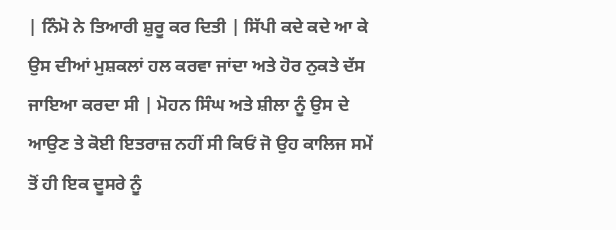| ਨਿੰਮੋ ਨੇ ਤਿਆਰੀ ਸ਼ੁਰੂ ਕਰ ਦਿਤੀ | ਸਿੱਪੀ ਕਦੇ ਕਦੇ ਆ ਕੇ ਉਸ ਦੀਆਂ ਮੁਸ਼ਕਲਾਂ ਹਲ ਕਰਵਾ ਜਾਂਦਾ ਅਤੇ ਹੋਰ ਨੁਕਤੇ ਦੱਸ ਜਾਇਆ ਕਰਦਾ ਸੀ | ਮੋਹਨ ਸਿੰਘ ਅਤੇ ਸ਼ੀਲਾ ਨੂੰ ਉਸ ਦੇ ਆਉਣ ਤੇ ਕੋਈ ਇਤਰਾਜ਼ ਨਹੀਂ ਸੀ ਕਿਓਂ ਜੋ ਉਹ ਕਾਲਿਜ ਸਮੇਂ ਤੋਂ ਹੀ ਇਕ ਦੂਸਰੇ ਨੂੰ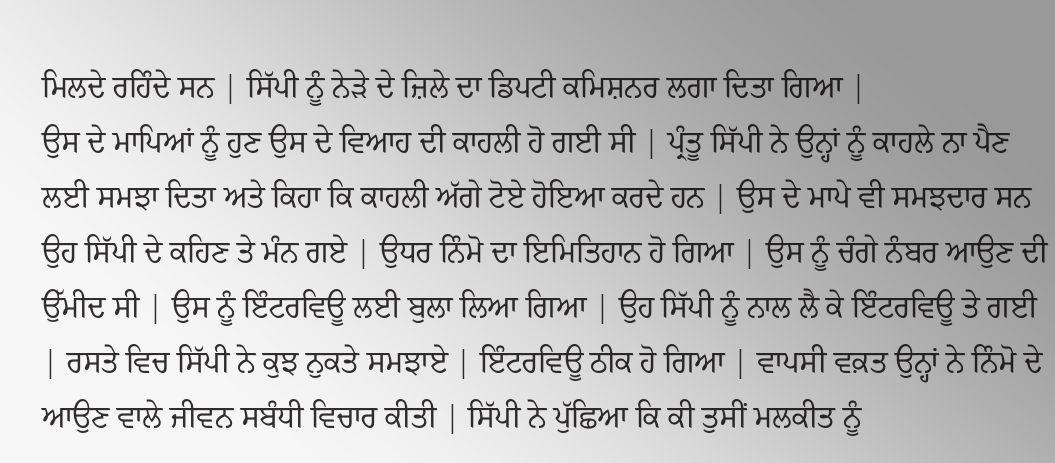ਮਿਲਦੇ ਰਹਿੰਦੇ ਸਨ | ਸਿੱਪੀ ਨੂੰ ਨੇੜੇ ਦੇ ਜ਼ਿਲੇ ਦਾ ਡਿਪਟੀ ਕਮਿਸ਼ਨਰ ਲਗਾ ਦਿਤਾ ਗਿਆ |
ਉਸ ਦੇ ਮਾਪਿਆਂ ਨੂੰ ਹੁਣ ਉਸ ਦੇ ਵਿਆਹ ਦੀ ਕਾਹਲੀ ਹੋ ਗਈ ਸੀ | ਪ੍ਰੰਤੂ ਸਿੱਪੀ ਨੇ ਉਨ੍ਹਾਂ ਨੂੰ ਕਾਹਲੇ ਨਾ ਪੈਣ ਲਈ ਸਮਝਾ ਦਿਤਾ ਅਤੇ ਕਿਹਾ ਕਿ ਕਾਹਲੀ ਅੱਗੇ ਟੋਏ ਹੋਇਆ ਕਰਦੇ ਹਨ | ਉਸ ਦੇ ਮਾਪੇ ਵੀ ਸਮਝਦਾਰ ਸਨ ਉਹ ਸਿੱਪੀ ਦੇ ਕਹਿਣ ਤੇ ਮੰਨ ਗਏ | ਉਧਰ ਨਿੰਮੋ ਦਾ ਇਮਿਤਿਹਾਨ ਹੋ ਗਿਆ | ਉਸ ਨੂੰ ਚੰਗੇ ਨੰਬਰ ਆਉਣ ਦੀ ਉੱਮੀਦ ਸੀ | ਉਸ ਨੂੰ ਇੰਟਰਵਿਊ ਲਈ ਬੁਲਾ ਲਿਆ ਗਿਆ | ਉਹ ਸਿੱਪੀ ਨੂੰ ਨਾਲ ਲੈ ਕੇ ਇੰਟਰਵਿਊ ਤੇ ਗਈ | ਰਸਤੇ ਵਿਚ ਸਿੱਪੀ ਨੇ ਕੁਝ ਨੁਕਤੇ ਸਮਝਾਏ | ਇੰਟਰਵਿਊ ਠੀਕ ਹੋ ਗਿਆ | ਵਾਪਸੀ ਵਕ਼ਤ ਉਨ੍ਹਾਂ ਨੇ ਨਿੰਮੋ ਦੇ ਆਉਣ ਵਾਲੇ ਜੀਵਨ ਸਬੰਧੀ ਵਿਚਾਰ ਕੀਤੀ | ਸਿੱਪੀ ਨੇ ਪੁੱਛਿਆ ਕਿ ਕੀ ਤੁਸੀਂ ਮਲਕੀਤ ਨੂੰ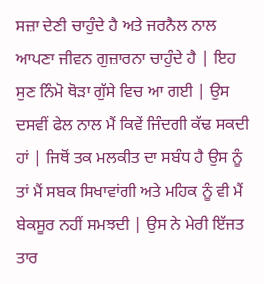ਸਜ਼ਾ ਦੇਣੀ ਚਾਹੁੰਦੇ ਹੈ ਅਤੇ ਜਰਨੈਲ ਨਾਲ ਆਪਣਾ ਜੀਵਨ ਗੁਜ਼ਾਰਨਾ ਚਾਹੁੰਦੇ ਹੈ | ਇਹ ਸੁਣ ਨਿੰਮੋ ਥੋੜਾ ਗੁੱਸੇ ਵਿਚ ਆ ਗਈ | ਉਸ ਦਸਵੀਂ ਫੇਲ ਨਾਲ ਮੈਂ ਕਿਵੇਂ ਜਿੰਦਗੀ ਕੱਢ ਸਕਦੀ ਹਾਂ | ਜਿਥੋਂ ਤਕ ਮਲਕੀਤ ਦਾ ਸਬੰਧ ਹੈ ਉਸ ਨੂੰ ਤਾਂ ਮੈਂ ਸਬਕ ਸਿਖਾਵਾਂਗੀ ਅਤੇ ਮਹਿਕ ਨੂੰ ਵੀ ਮੈਂ ਬੇਕਸੂਰ ਨਹੀਂ ਸਮਝਦੀ | ਉਸ ਨੇ ਮੇਰੀ ਇੱਜਤ ਤਾਰ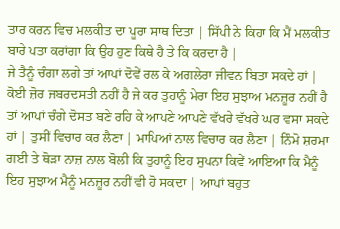ਤਾਰ ਕਰਨ ਵਿਚ ਮਲਕੀਤ ਦਾ ਪੂਰਾ ਸਾਥ ਦਿਤਾ | ਸਿੱਪੀ ਨੇ ਕਿਹਾ ਕਿ ਮੈਂ ਮਲਕੀਤ ਬਾਰੇ ਪਤਾ ਕਰਾਂਗਾ ਕਿ ਉਹ ਹੁਣ ਕਿਥੇ ਹੈ ਤੇ ਕਿ ਕਰਦਾ ਹੈ |
ਜੇ ਤੈਨੂੰ ਚੰਗਾ ਲਗੇ ਤਾਂ ਆਪਾਂ ਦੋਵੇਂ ਰਲ ਕੇ ਅਗਲੇਰਾ ਜੀਵਨ ਬਿਤਾ ਸਕਦੇ ਹਾਂ | ਕੋਈ ਜ਼ੋਰ ਜਬਰਦਸਤੀ ਨਹੀਂ ਹੈ ਜੇ ਕਰ ਤੁਹਾਨੂੰ ਮੇਰਾ ਇਹ ਸੁਝਾਅ ਮਨਜ਼ੂਰ ਨਹੀਂ ਹੈ ਤਾਂ ਆਪਾਂ ਚੰਗੇ ਦੋਸਤ ਬਣੇ ਰਹਿ ਕੇ ਆਪਣੇ ਆਪਣੇ ਵੱਖਰੇ ਵੱਖਰੇ ਘਰ ਵਸਾ ਸਕਦੇ ਹਾਂ | ਤੁਸੀਂ ਵਿਚਾਰ ਕਰ ਲੈਣਾ | ਮਾਪਿਆਂ ਨਾਲ ਵਿਚਾਰ ਕਰ ਲੈਣਾ | ਨਿੰਮੋ ਸ਼ਰਮਾ ਗਈ ਤੇ ਥੋੜਾ ਨਾਜ਼ ਨਾਲ ਬੋਲੀ ਕਿ ਤੁਹਾਨੂੰ ਇਹ ਸੁਪਨਾ ਕਿਵੇਂ ਆਇਆ ਕਿ ਮੈਨੂੰ ਇਹ ਸੁਝਾਅ ਮੈਨੂੰ ਮਨਜ਼ੂਰ ਨਹੀਂ ਵੀ ਹੋ ਸਕਦਾ | ਆਪਾਂ ਬਹੁਤ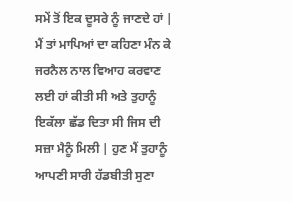ਸਮੇਂ ਤੋਂ ਇਕ ਦੂਸਰੇ ਨੂੰ ਜਾਣਦੇ ਹਾਂ | ਮੈਂ ਤਾਂ ਮਾਪਿਆਂ ਦਾ ਕਹਿਣਾ ਮੰਨ ਕੇ ਜਰਨੈਲ ਨਾਲ ਵਿਆਹ ਕਰਵਾਣ ਲਈ ਹਾਂ ਕੀਤੀ ਸੀ ਅਤੇ ਤੁਹਾਨੂੰ ਇਕੱਲਾ ਛੱਡ ਦਿਤਾ ਸੀ ਜਿਸ ਦੀ ਸਜ਼ਾ ਮੈਨੂੰ ਮਿਲੀ | ਹੁਣ ਮੈਂ ਤੁਹਾਨੂੰ ਆਪਣੀ ਸਾਰੀ ਹੱਡਬੀਤੀ ਸੁਣਾ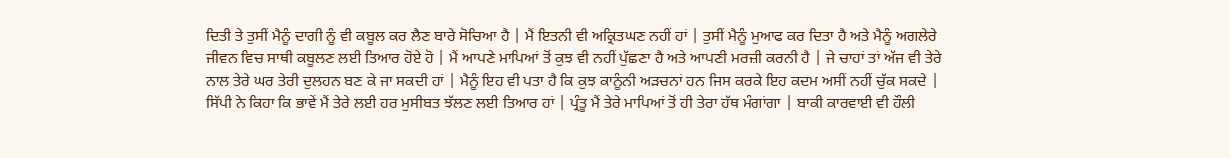ਦਿਤੀ ਤੇ ਤੁਸੀਂ ਮੈਨੂੰ ਦਾਗੀ ਨੂੰ ਵੀ ਕਬੂਲ ਕਰ ਲੈਣ ਬਾਰੇ ਸੋਚਿਆ ਹੈ | ਮੈਂ ਇਤਨੀ ਵੀ ਅਕ੍ਰਿਤਘਣ ਨਹੀਂ ਹਾਂ | ਤੁਸੀਂ ਮੈਨੂੰ ਮੁਆਫ ਕਰ ਦਿਤਾ ਹੈ ਅਤੇ ਮੈਨੂੰ ਅਗਲੇਰੇ ਜੀਵਨ ਵਿਚ ਸਾਥੀ ਕਬੂਲਣ ਲਈ ਤਿਆਰ ਹੋਏ ਹੋ | ਮੈਂ ਆਪਣੇ ਮਾਪਿਆਂ ਤੋਂ ਕੁਝ ਵੀ ਨਹੀਂ ਪੁੱਛਣਾ ਹੈ ਅਤੇ ਆਪਣੀ ਮਰਜ਼ੀ ਕਰਨੀ ਹੈ | ਜੇ ਚਾਹਾਂ ਤਾਂ ਅੱਜ ਵੀ ਤੇਰੇ ਨਾਲ ਤੇਰੇ ਘਰ ਤੇਰੀ ਦੁਲਹਨ ਬਣ ਕੇ ਜਾ ਸਕਦੀ ਹਾਂ | ਮੈਨੂੰ ਇਹ ਵੀ ਪਤਾ ਹੈ ਕਿ ਕੁਝ ਕਾਨੂੰਨੀ ਅੜਚਨਾਂ ਹਨ ਜਿਸ ਕਰਕੇ ਇਹ ਕਦਮ ਅਸੀਂ ਨਹੀਂ ਚੁੱਕ ਸਕਦੇ |
ਸਿੱਪੀ ਨੇ ਕਿਹਾ ਕਿ ਭਾਵੇਂ ਮੈਂ ਤੇਰੇ ਲਈ ਹਰ ਮੁਸੀਬਤ ਝੱਲਣ ਲਈ ਤਿਆਰ ਹਾਂ | ਪ੍ਰੰਤੂ ਮੈਂ ਤੇਰੇ ਮਾਪਿਆਂ ਤੋਂ ਹੀ ਤੇਰਾ ਹੱਥ ਮੰਗਾਂਗਾ | ਬਾਕੀ ਕਾਰਵਾਈ ਵੀ ਹੌਲੀ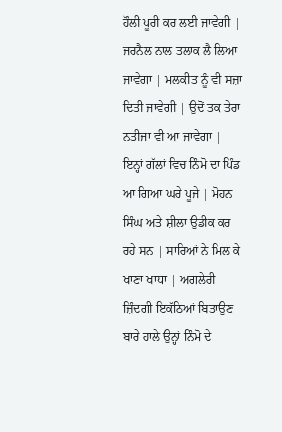ਹੌਲੀ ਪੂਰੀ ਕਰ ਲਈ ਜਾਵੇਗੀ | ਜਰਨੈਲ ਨਾਲ ਤਲਾਕ ਲੈ ਲਿਆ ਜਾਵੇਗਾ | ਮਲਕੀਤ ਨੂੰ ਵੀ ਸਜ਼ਾ ਦਿਤੀ ਜਾਵੇਗੀ | ਉਦੋਂ ਤਕ ਤੇਰਾ ਨਤੀਜਾ ਵੀ ਆ ਜਾਵੇਗਾ | ਇਨ੍ਹਾਂ ਗੱਲਾਂ ਵਿਚ ਨਿੰਮੋ ਦਾ ਪਿੰਡ ਆ ਗਿਆ ਘਰੇ ਪੂਜੇ | ਮੋਹਨ ਸਿੰਘ ਅਤੇ ਸ਼ੀਲਾ ਉਡੀਕ ਕਰ ਰਹੇ ਸਨ | ਸਾਰਿਆਂ ਨੇ ਮਿਲ ਕੇ ਖਾਣਾ ਖਾਧਾ | ਅਗਲੇਰੀ ਜ਼ਿੰਦਗੀ ਇਕੱਠਿਆਂ ਬਿਤਾਉਣ ਬਾਰੇ ਹਾਲੇ ਉਨ੍ਹਾਂ ਨਿੰਮੋ ਦੇ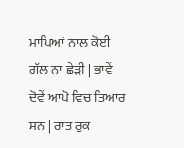ਮਾਪਿਆਂ ਨਾਲ ਕੋਈ ਗੱਲ ਨਾ ਛੇੜੀ | ਭਾਵੇਂ ਦੋਵੇਂ ਆਪੋ ਵਿਚ ਤਿਆਰ ਸਨ | ਰਾਤ ਰੁਕ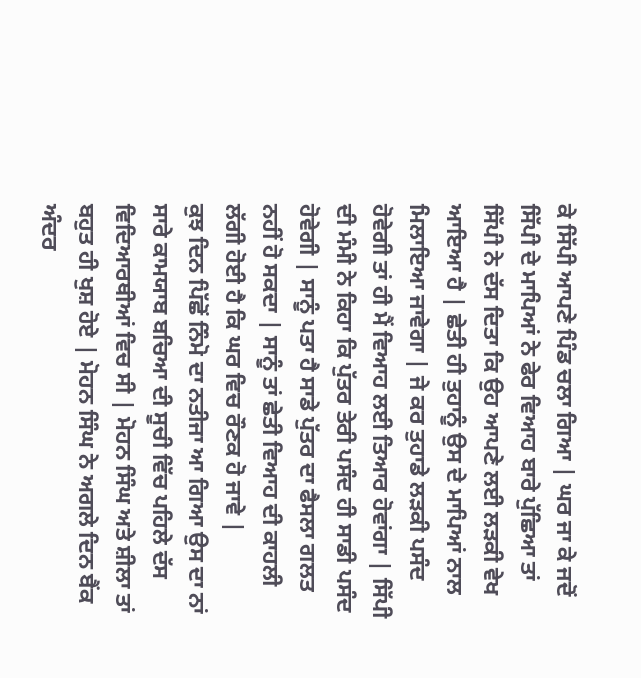ਕੇ ਸਿੱਪੀ ਆਪਣੇ ਪਿੰਡ ਚਲਾ ਗਿਆ | ਘਰ ਜਾ ਕੇ ਜਦੋਂ ਸਿੱਪੀ ਦੇ ਮਾਪਿਆਂ ਨੇ ਫੇਰ ਵਿਆਹ ਬਾਰੇ ਪੁੱਛਿਆ ਤਾਂ ਸਿੱਪੀ ਨੇ ਦੱਸ ਦਿਤਾ ਕਿ ਉਹ ਆਪਣੇ ਲਈ ਲੜਕੀ ਵੇਖ ਆਇਆ ਹੈ | ਛੇਤੀ ਹੀ ਤੁਹਾਨੂੰ ਉਸ ਦੇ ਮਾਪਿਆਂ ਨਾਲ ਮਿਲਾਇਆ ਜਾਵੇਗਾ | ਜੇ ਕਰ ਤੁਹਾਡੇ ਲੜਕੀ ਪਸੰਦ ਹੋਵੇਗੀ ਤਾਂ ਹੀ ਮੈਂ ਵਿਆਹ ਲਈ ਤਿਆਰ ਹੋਵਾਂਗਾ | ਸਿੱਪੀ ਦੀ ਮੰਮੀ ਨੇ ਕਿਹਾ ਕਿ ਪੁੱਤਰ ਤੇਰੀ ਪਸੰਦ ਹੀ ਸਾਡੀ ਪਸੰਦ ਹੋਵੇਗੀ | ਸਾਨੂੰ ਪਤਾ ਹੈ ਸਾਡੇ ਪੁੱਤਰ ਦਾ ਫੈਸਲਾ ਗਲਤ ਨਹੀਂ ਹੋ ਸਕਦਾ | ਸਾਨੂੰ ਤਾਂ ਛੇਤੀ ਵਿਆਹ ਦੀ ਕਾਹਲੀ ਲੱਗੀ ਹੋਈ ਹੈ ਕਿ ਘਰ ਵਿਚ ਰੌਣਕ ਹੋ ਜਾਵੇ |
ਕੁਝ ਦਿਨ ਪਿੱਛੋਂ ਨਿੰਮੋ ਦਾ ਨਤੀਜਾ ਆ ਗਿਆ ਉਸ ਦਾ ਨਾਂ ਸਾਰੇ ਕਾਮਯਾਬ ਬਚਿਆ ਦੀ ਸੂਚੀ ਵਿੱਚ ਪਹਿਲੇ ਦੱਸ ਵਿਦਿਆਰਥੀਆਂ ਵਿਚ ਸੀ | ਮੋਹਨ ਸਿੰਘ ਅਤੇ ਸ਼ੀਲਾ ਤਾਂ ਬਹੁਤ ਹੀ ਖੁਸ਼ ਹੋਏ | ਮੋਹਨ ਸਿੰਘ ਨੇ ਅਗਲੇ ਦਿਨ ਬੈਂਕ ਅੰਦਰ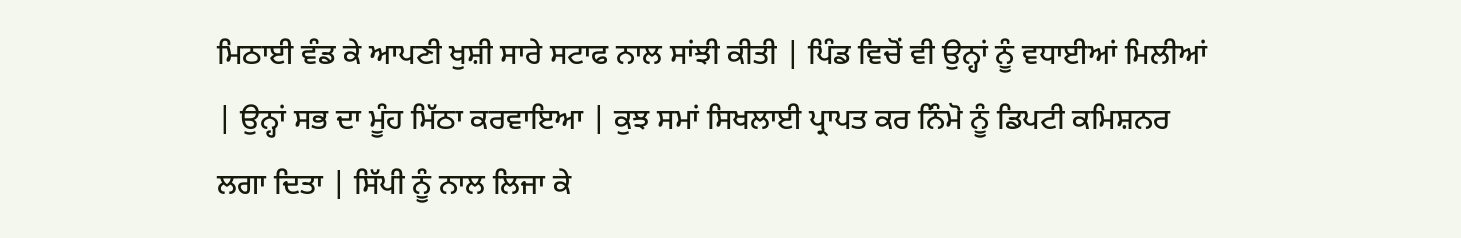ਮਿਠਾਈ ਵੰਡ ਕੇ ਆਪਣੀ ਖੁਸ਼ੀ ਸਾਰੇ ਸਟਾਫ ਨਾਲ ਸਾਂਝੀ ਕੀਤੀ | ਪਿੰਡ ਵਿਚੋਂ ਵੀ ਉਨ੍ਹਾਂ ਨੂੰ ਵਧਾਈਆਂ ਮਿਲੀਆਂ | ਉਨ੍ਹਾਂ ਸਭ ਦਾ ਮੂੰਹ ਮਿੱਠਾ ਕਰਵਾਇਆ | ਕੁਝ ਸਮਾਂ ਸਿਖਲਾਈ ਪ੍ਰਾਪਤ ਕਰ ਨਿੰਮੋ ਨੂੰ ਡਿਪਟੀ ਕਮਿਸ਼ਨਰ ਲਗਾ ਦਿਤਾ | ਸਿੱਪੀ ਨੂੰ ਨਾਲ ਲਿਜਾ ਕੇ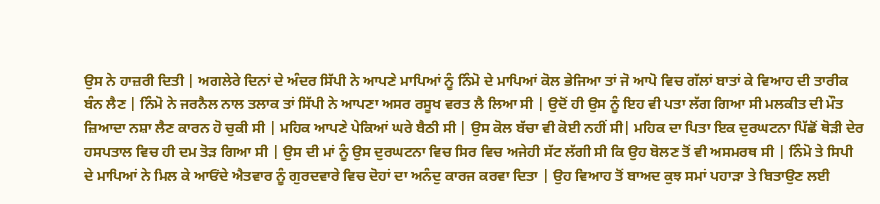ਉਸ ਨੇ ਹਾਜ਼ਰੀ ਦਿਤੀ | ਅਗਲੇਰੇ ਦਿਨਾਂ ਦੇ ਅੰਦਰ ਸਿੱਪੀ ਨੇ ਆਪਣੇ ਮਾਪਿਆਂ ਨੂੰ ਨਿੰਮੋ ਦੇ ਮਾਪਿਆਂ ਕੋਲ ਭੇਜਿਆ ਤਾਂ ਜੋ ਆਪੋ ਵਿਚ ਗੱਲਾਂ ਬਾਤਾਂ ਕੇ ਵਿਆਹ ਦੀ ਤਾਰੀਕ ਬੰਨ ਲੈਣ | ਨਿੰਮੋ ਨੇ ਜਰਨੈਲ ਨਾਲ ਤਲਾਕ ਤਾਂ ਸਿੱਪੀ ਨੇ ਆਪਣਾ ਅਸਰ ਰਸੂਖ ਵਰਤ ਲੈ ਲਿਆ ਸੀ | ਉਦੋਂ ਹੀ ਉਸ ਨੂੰ ਇਹ ਵੀ ਪਤਾ ਲੱਗ ਗਿਆ ਸੀ ਮਲਕੀਤ ਦੀ ਮੌਤ ਜ਼ਿਆਦਾ ਨਸ਼ਾ ਲੈਣ ਕਾਰਨ ਹੋ ਚੁਕੀ ਸੀ | ਮਹਿਕ ਆਪਣੇ ਪੇਕਿਆਂ ਘਰੇ ਬੈਠੀ ਸੀ | ਉਸ ਕੋਲ ਬੱਚਾ ਵੀ ਕੋਈ ਨਹੀਂ ਸੀ| ਮਹਿਕ ਦਾ ਪਿਤਾ ਇਕ ਦੁਰਘਟਨਾ ਪਿੱਛੋਂ ਥੋੜੀ ਦੇਰ ਹਸਪਤਾਲ ਵਿਚ ਹੀ ਦਮ ਤੋੜ ਗਿਆ ਸੀ | ਉਸ ਦੀ ਮਾਂ ਨੂੰ ਉਸ ਦੁਰਘਟਨਾ ਵਿਚ ਸਿਰ ਵਿਚ ਅਜੇਹੀ ਸੱਟ ਲੱਗੀ ਸੀ ਕਿ ਉਹ ਬੋਲਣ ਤੋਂ ਵੀ ਅਸਮਰਥ ਸੀ | ਨਿੰਮੋ ਤੇ ਸਿਪੀ ਦੇ ਮਾਪਿਆਂ ਨੇ ਮਿਲ ਕੇ ਆਓਂਦੇ ਐਤਵਾਰ ਨੂੰ ਗੁਰਦਵਾਰੇ ਵਿਚ ਦੋਹਾਂ ਦਾ ਅਨੰਦੁ ਕਾਰਜ ਕਰਵਾ ਦਿਤਾ | ਉਹ ਵਿਆਹ ਤੋਂ ਬਾਅਦ ਕੁਝ ਸਮਾਂ ਪਹਾੜਾ ਤੇ ਬਿਤਾਉਣ ਲਈ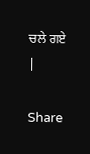ਚਲੇ ਗਏ |

Share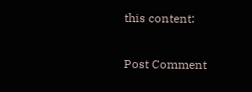this content:


Post Comment